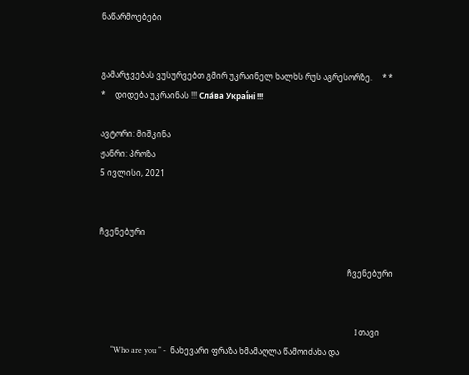ნაწარმოებები


გამარჯვებას ვუსურვებთ გმირ უკრაინელ ხალხს რუს აგრესორზე.     * * *     დიდება უკრაინას !!! Сла́ва Украї́ні !!!

ავტორი: მიშკინა
ჟანრი: პროზა
5 ივლისი, 2021


ჩვენებური

                                                                                                                            ჩვენებური


                                                                                                                                I თავი
      “Who are you “ -  ნახევარი ფრაზა ხმამაღლა წამოიძახა და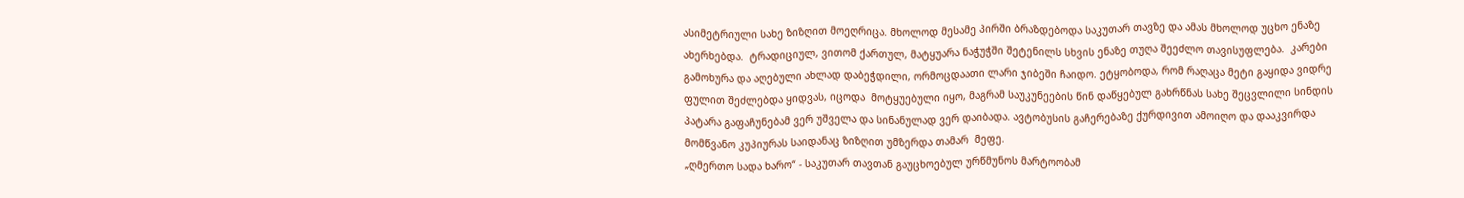ასიმეტრიული სახე ზიზღით მოეღრიცა. მხოლოდ მესამე პირში ბრაზდებოდა საკუთარ თავზე და ამას მხოლოდ უცხო ენაზე ახერხებდა.  ტრადიციულ, ვითომ ქართულ, მატყუარა ნაჭუჭში შეტენილს სხვის ენაზე თუღა შეეძლო თავისუფლება.  კარები გამოხურა და აღებული ახლად დაბეჭდილი, ორმოცდაათი ლარი ჯიბეში ჩაიდო. ეტყობოდა, რომ რაღაცა მეტი გაყიდა ვიდრე ფულით შეძლებდა ყიდვას, იცოდა  მოტყუებული იყო, მაგრამ საუკუნეების წინ დაწყებულ გახრწნას სახე შეცვლილი სინდის პატარა გაფაჩუნებამ ვერ უშველა და სინანულად ვერ დაიბადა. ავტობუსის გაჩერებაზე ქურდივით ამოიღო და დააკვირდა მომწვანო კუპიურას საიდანაც ზიზღით უმზერდა თამარ  მეფე.
„ღმერთო სადა ხარო“ - საკუთარ თავთან გაუცხოებულ ურწმუნოს მარტოობამ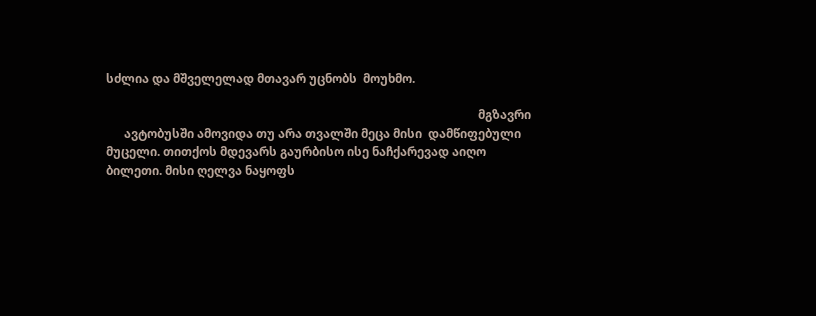სძლია და მშველელად მთავარ უცნობს  მოუხმო.

                                                                                                                            მგზავრი
      ავტობუსში ამოვიდა თუ არა თვალში მეცა მისი  დამწიფებული მუცელი. თითქოს მდევარს გაურბისო ისე ნაჩქარევად აიღო ბილეთი. მისი ღელვა ნაყოფს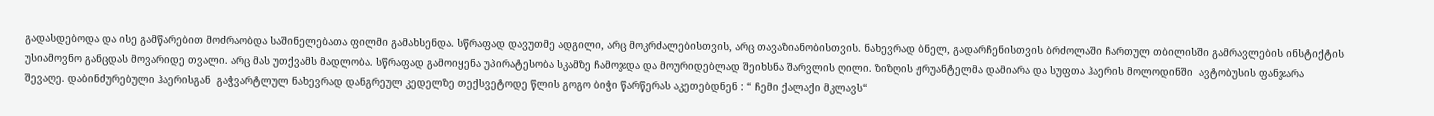გადასდებოდა და ისე გამწარებით მოძრაობდა საშინელებათა ფილმი გამახსენდა. სწრაფად დავუთმე ადგილი, არც მოკრძალებისთვის, არც თავაზიანობისთვის. ნახევრად ბნელ, გადარჩენისთვის ბრძოლაში ჩართულ თბილისში გამრავლების ინსტიქტის უსიამოვნო განცდას მოვარიდე თვალი. არც მას უთქვამს მადლობა. სწრაფად გამოიყენა უპირატესობა სკამზე ჩამოჯდა და მოურიდებლად შეიხსნა შარვლის ღილი. ზიზღის ჟრუანტელმა დამიარა და სუფთა ჰაერის მოლოდინში  ავტობუსის ფანჯარა შევაღე. დაბინძურებული ჰაერისგან  გაჭვარტლულ ნახევრად დანგრეულ კედელზე თექსვეტოდე წლის გოგო ბიჭი წარწერას აკეთებდნენ : “ ჩემი ქალაქი მკლავს“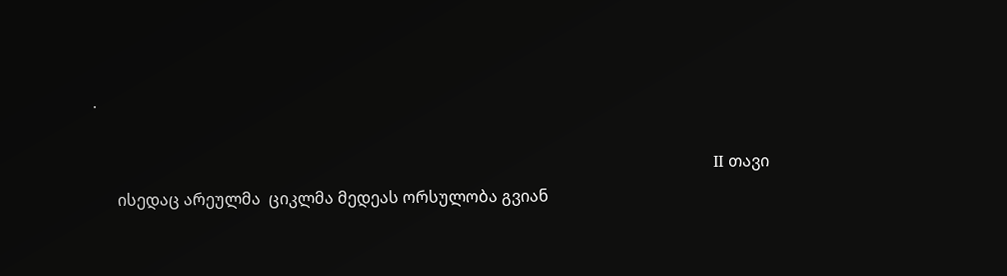.

                                                                                                                            II თავი
      ისედაც არეულმა  ციკლმა მედეას ორსულობა გვიან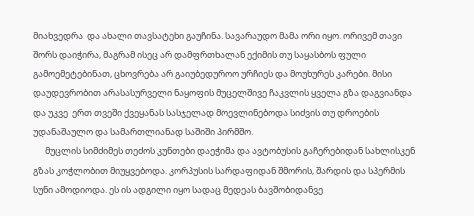მიახვედრა  და ახალი თავსატეხი გაუჩინა. სავარაუდო მამა ორი იყო. ორივემ თავი შორს დაიჭირა, მაგრამ ისეც არ დამფრთხალან ექიმის თუ საყასბოს ფული გამოემეტებინათ, ცხოვრება არ გაიუბედუროო ურჩიეს და მოუხურეს კარები. მისი დაუდევრობით არასასურველი ნაყოფის მუცელშივე ჩაკვლის ყველა გზა დაგვიანდა და უკვე  ერთ თვეში ქვეყანას სასჯელად მოევლინებოდა სიძვის თუ დროების უდანაშაულო და სამართლიანად საშიში პირმშო.
      მუცლის სიმძიმეს თეძოს კუნთები დაეჭიმა და ავტობუსის გაჩერებიდან სახლისკენ გზას კოჭლობით მიუყვებოდა. კორპუსის სარდაფიდან შმორის, შარდის და სპერმის სუნი ამოდიოდა. ეს ის ადგილი იყო სადაც მედეას ბავშობიდანვე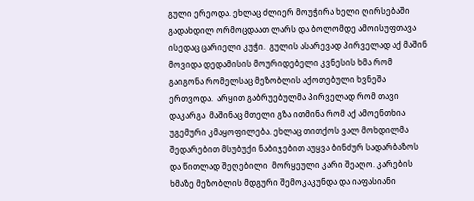გული ერეოდა. ეხლაც ძლიერ მოუჭირა ხელი ღირსებაში გადახდილ ორმოცდაათ ლარს და ბოლომდე ამოისუფთავა ისედაც ცარიელი კუჭი.  გულის ასარევად პირველად აქ მაშინ მოვიდა დედამისის მოურიდებელი კვნესის ხმა რომ გაიგონა რომელსაც მეზობლის აქოთებული ხვნეშა ერთვოდა.  არყით გაბრუებულმა პირველად რომ თავი დაკარგა  მაშინაც მთელი გზა ითმინა რომ აქ ამოენთხია უგემური კმაყოფილება. ეხლაც თითქოს ვალ მოხდილმა  შედარებით მსუბუქი ნაბიჯებით აუყვა ბინძურ სადარბაზოს და წითლად შეღებილი  მორყეული კარი შეაღო. კარების ხმაზე მეზობლის მდგური შემოკაკუნდა და იაფასიანი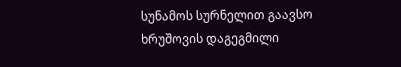სუნამოს სურნელით გაავსო ხრუშოვის დაგეგმილი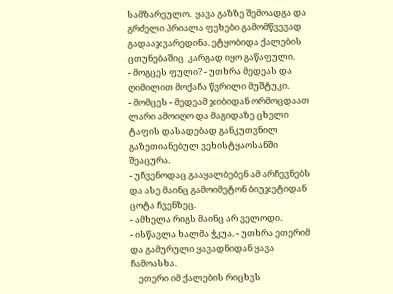სამზარეულო.  ყავა გაზზე შემოადგა და გრძელი პრიალა ფეხები გამომწვევად გადააჯვარედინა. ეტყობიდა ქალების ცთუნებაშიც  კარგად იყო გაწაფული.
- მოგცეს ფული? - უთხრა მედეას და ღიმილით მოქაჩა წვრილი მუშტუკი.
- მომცეს - მედეამ ჯიბიდან ორმოცდაათ ლარი ამოიღო და მაგიდაზე ცხელი ტაფის დასადებად განკუთვნილ გაზეთიანებულ ვეხისტყაოსანში შეაცურა.
- უჩვენოდაც გააყალბებენ ამ არჩევნებს და ასე მაინც გამოიმეტონ ბიუჯეტიდან  ცოტა ჩვენზეც.
- ამხელა რიგს მაინც არ ველოდი.
- ისწავლა ხალმა ჭკუა. - უთხრა ეთერიმ და გამურული ყავადნიდან ყავა ჩამოასხა.
    ეთერი იმ ქალების რიცხვს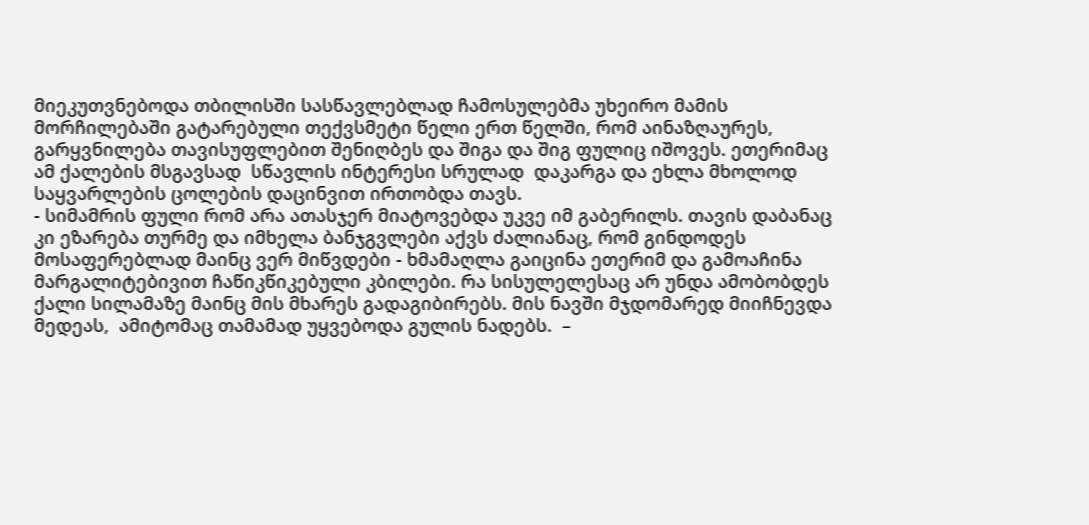მიეკუთვნებოდა თბილისში სასწავლებლად ჩამოსულებმა უხეირო მამის მორჩილებაში გატარებული თექვსმეტი წელი ერთ წელში, რომ აინაზღაურეს, გარყვნილება თავისუფლებით შენიღბეს და შიგა და შიგ ფულიც იშოვეს. ეთერიმაც ამ ქალების მსგავსად  სწავლის ინტერესი სრულად  დაკარგა და ეხლა მხოლოდ საყვარლების ცოლების დაცინვით ირთობდა თავს.
- სიმამრის ფული რომ არა ათასჯერ მიატოვებდა უკვე იმ გაბერილს. თავის დაბანაც კი ეზარება თურმე და იმხელა ბანჯგვლები აქვს ძალიანაც, რომ გინდოდეს მოსაფერებლად მაინც ვერ მიწვდები - ხმამაღლა გაიცინა ეთერიმ და გამოაჩინა მარგალიტებივით ჩაწიკწიკებული კბილები. რა სისულელესაც არ უნდა ამობობდეს ქალი სილამაზე მაინც მის მხარეს გადაგიბირებს. მის ნავში მჯდომარედ მიიჩნევდა მედეას,  ამიტომაც თამამად უყვებოდა გულის ნადებს.  –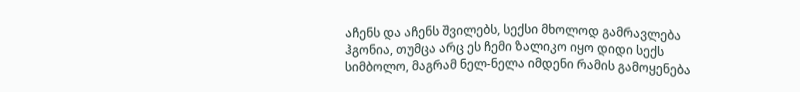აჩენს და აჩენს შვილებს, სექსი მხოლოდ გამრავლება ჰგონია, თუმცა არც ეს ჩემი ზალიკო იყო დიდი სექს სიმბოლო, მაგრამ ნელ-ნელა იმდენი რამის გამოყენება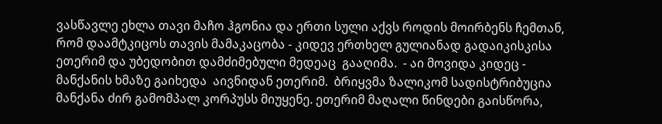ვასწავლე ეხლა თავი მაჩო ჰგონია და ერთი სული აქვს როდის მოირბენს ჩემთან,  რომ დაამტკიცოს თავის მამაკაცობა - კიდევ ერთხელ გულიანად გადაიკისკისა ეთერიმ და უბედობით დამძიმებული მედეაც  გააღიმა.  - აი მოვიდა კიდეც -  მანქანის ხმაზე გაიხედა  აივნიდან ეთერიმ.  ბრიყვმა ზალიკომ სადისტრიბუცია მანქანა ძირ გამომპალ კორპუსს მიუყენე. ეთერიმ მაღალი წინდები გაისწორა,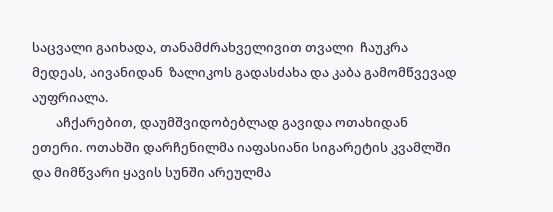საცვალი გაიხადა, თანამძრახველივით თვალი  ჩაუკრა მედეას, აივანიდან  ზალიკოს გადასძახა და კაბა გამომწვევად აუფრიალა.
        აჩქარებით, დაუმშვიდობებლად გავიდა ოთახიდან ეთერი. ოთახში დარჩენილმა იაფასიანი სიგარეტის კვამლში და მიმწვარი ყავის სუნში არეულმა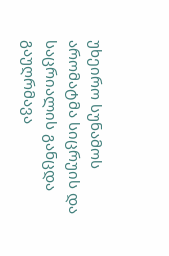უხეირო სუნამოს არომატმა სიცრუის და საცრიალის განცდა გაუღრმავა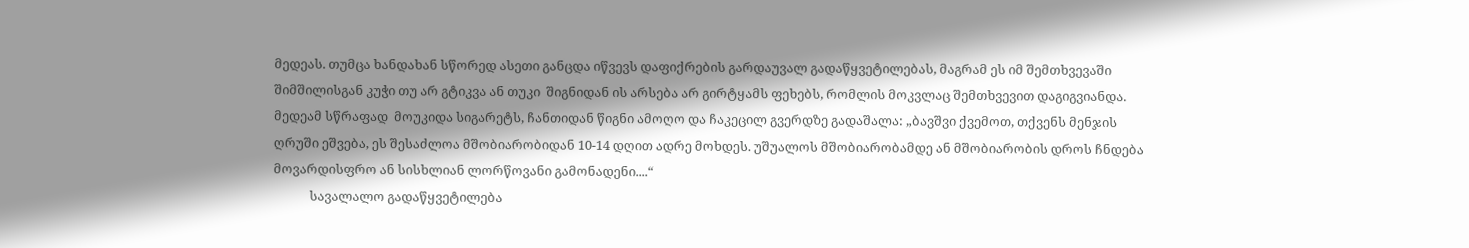მედეას. თუმცა ხანდახან სწორედ ასეთი განცდა იწვევს დაფიქრების გარდაუვალ გადაწყვეტილებას, მაგრამ ეს იმ შემთხვევაში შიმშილისგან კუჭი თუ არ გტიკვა ან თუკი  შიგნიდან ის არსება არ გირტყამს ფეხებს, რომლის მოკვლაც შემთხვევით დაგიგვიანდა. მედეამ სწრაფად  მოუკიდა სიგარეტს, ჩანთიდან წიგნი ამოღო და ჩაკეცილ გვერდზე გადაშალა: „ბავშვი ქვემოთ, თქვენს მენჯის ღრუში ეშვება, ეს შესაძლოა მშობიარობიდან 10-14 დღით ადრე მოხდეს. უშუალოს მშობიარობამდე ან მშობიარობის დროს ჩნდება მოვარდისფრო ან სისხლიან ლორწოვანი გამონადენი....“
            სავალალო გადაწყვეტილება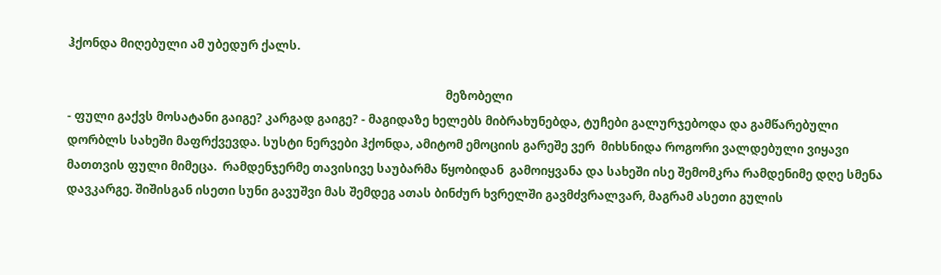ჰქონდა მიღებული ამ უბედურ ქალს.

                                                                                                                              მეზობელი
- ფული გაქვს მოსატანი გაიგე? კარგად გაიგე? - მაგიდაზე ხელებს მიბრახუნებდა, ტუჩები გალურჯებოდა და გამწარებული დორბლს სახეში მაფრქვევდა. სუსტი ნერვები ჰქონდა, ამიტომ ემოციის გარეშე ვერ  მიხსნიდა როგორი ვალდებული ვიყავი მათთვის ფული მიმეცა.  რამდენჯერმე თავისივე საუბარმა წყობიდან  გამოიყვანა და სახეში ისე შემომკრა რამდენიმე დღე სმენა დავკარგე. შიშისგან ისეთი სუნი გავუშვი მას შემდეგ ათას ბინძურ ხვრელში გავმძვრალვარ, მაგრამ ასეთი გულის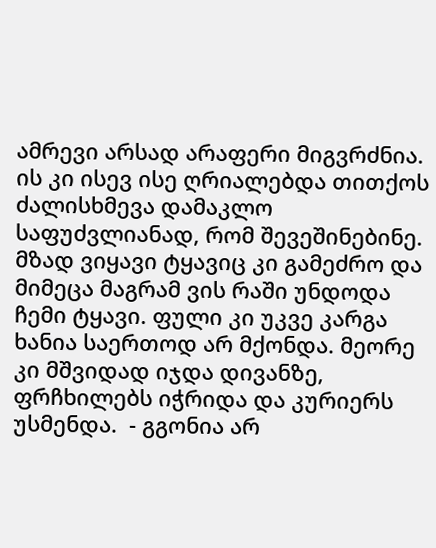ამრევი არსად არაფერი მიგვრძნია. ის კი ისევ ისე ღრიალებდა თითქოს ძალისხმევა დამაკლო საფუძვლიანად, რომ შევეშინებინე. მზად ვიყავი ტყავიც კი გამეძრო და მიმეცა მაგრამ ვის რაში უნდოდა ჩემი ტყავი. ფული კი უკვე კარგა ხანია საერთოდ არ მქონდა. მეორე კი მშვიდად იჯდა დივანზე, ფრჩხილებს იჭრიდა და კურიერს უსმენდა.  - გგონია არ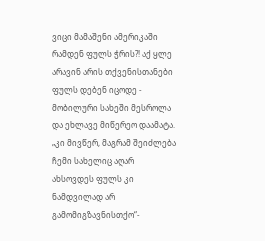ვიცი მამაშენი ამერიკაში რამდენ ფულს ჭრის?! აქ ყლე არავინ არის თქვენისთანები ფულს დებენ იცოდე - მობილური სახეში მესროლა და ეხლავე მიწერეო დაამატა. „კი მივწერ, მაგრამ შეიძლება ჩემი სახელიც აღარ ახსოვდეს ფულს კი ნამდვილად არ გამომიგზავნისთქო“-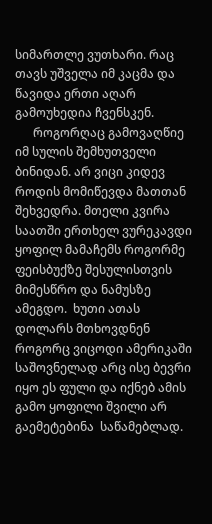სიმართლე ვუთხარი. რაც თავს უშველა იმ კაცმა და წავიდა ერთი აღარ გამოუხედია ჩვენსკენ.
      როგორღაც გამოვაღწიე იმ სულის შემხუთველი ბინიდან. არ ვიცი კიდევ როდის მომიწევდა მათთან შეხვედრა. მთელი კვირა საათში ერთხელ ვურეკავდი ყოფილ მამაჩემს როგორმე  ფეისბუქზე შესულისთვის მიმესწრო და ნამუსზე ამეგდო.  ხუთი ათას დოლარს მთხოვდნენ როგორც ვიცოდი ამერიკაში საშოვნელად არც ისე ბევრი იყო ეს ფული და იქნებ ამის გამო ყოფილი შვილი არ გაემეტებინა  საწამებლად.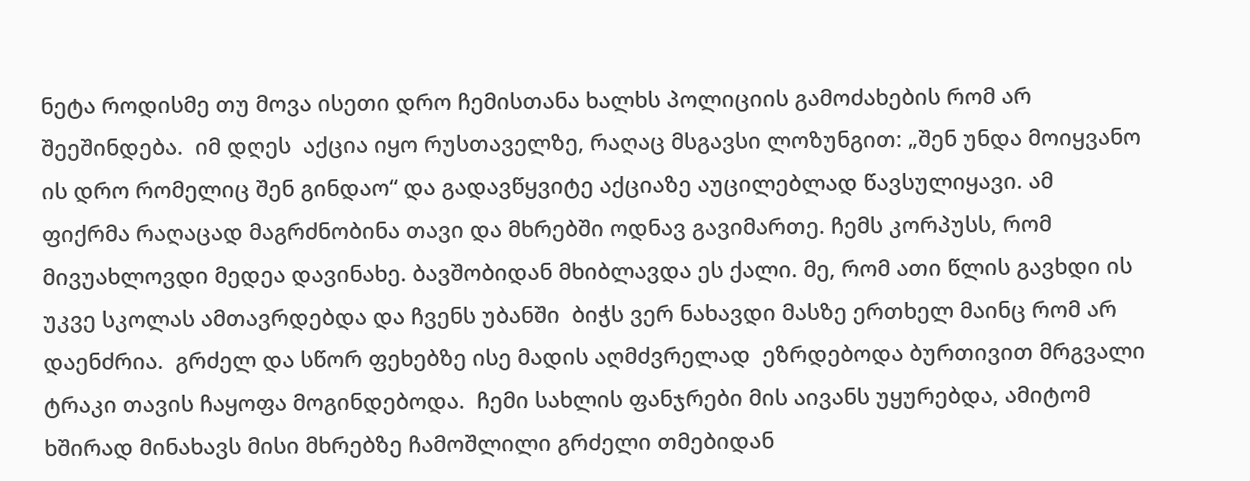ნეტა როდისმე თუ მოვა ისეთი დრო ჩემისთანა ხალხს პოლიციის გამოძახების რომ არ შეეშინდება.  იმ დღეს  აქცია იყო რუსთაველზე, რაღაც მსგავსი ლოზუნგით: „შენ უნდა მოიყვანო ის დრო რომელიც შენ გინდაო“ და გადავწყვიტე აქციაზე აუცილებლად წავსულიყავი. ამ ფიქრმა რაღაცად მაგრძნობინა თავი და მხრებში ოდნავ გავიმართე. ჩემს კორპუსს, რომ მივუახლოვდი მედეა დავინახე. ბავშობიდან მხიბლავდა ეს ქალი. მე, რომ ათი წლის გავხდი ის უკვე სკოლას ამთავრდებდა და ჩვენს უბანში  ბიჭს ვერ ნახავდი მასზე ერთხელ მაინც რომ არ დაენძრია.  გრძელ და სწორ ფეხებზე ისე მადის აღმძვრელად  ეზრდებოდა ბურთივით მრგვალი ტრაკი თავის ჩაყოფა მოგინდებოდა.  ჩემი სახლის ფანჯრები მის აივანს უყურებდა, ამიტომ ხშირად მინახავს მისი მხრებზე ჩამოშლილი გრძელი თმებიდან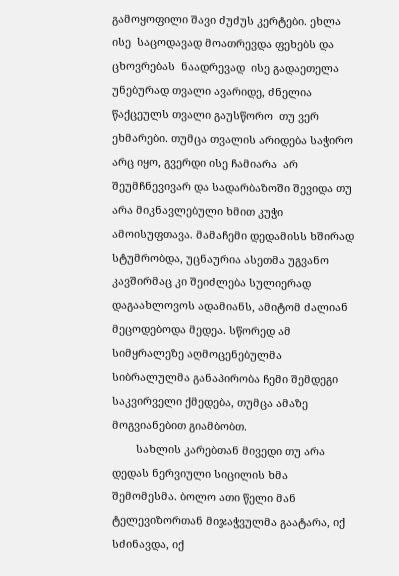გამოყოფილი შავი ძუძუს კერტები. ეხლა ისე  საცოდავად მოათრევდა ფეხებს და ცხოვრებას  ნაადრევად  ისე გადაეთელა  უნებურად თვალი ავარიდე, ძნელია წაქცეულს თვალი გაუსწორო  თუ ვერ ეხმარები. თუმცა თვალის არიდება საჭირო არც იყო, გვერდი ისე ჩამიარა  არ შეუმჩნევივარ და სადარბაზოში შევიდა თუ არა მიკნავლებული ხმით კუჭი ამოისუფთავა. მამაჩემი დედამისს ხშირად სტუმრობდა, უცნაურია ასეთმა უგვანო კავშირმაც კი შეიძლება სულიერად დაგაახლოვოს ადამიანს, ამიტომ ძალიან მეცოდებოდა მედეა. სწორედ ამ სიმყრალეზე აღმოცენებულმა სიბრალულმა განაპირობა ჩემი შემდეგი საკვირველი ქმედება, თუმცა ამაზე მოგვიანებით გიამბობთ.
        სახლის კარებთან მივედი თუ არა დედას ნერვიული სიცილის ხმა შემომესმა. ბოლო ათი წელი მან ტელევიზორთან მიჯაჭვულმა გაატარა, იქ სძინავდა, იქ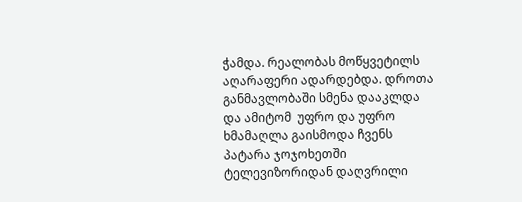ჭამდა. რეალობას მოწყვეტილს აღარაფერი ადარდებდა. დროთა განმავლობაში სმენა დააკლდა და ამიტომ  უფრო და უფრო ხმამაღლა გაისმოდა ჩვენს პატარა ჯოჯოხეთში ტელევიზორიდან დაღვრილი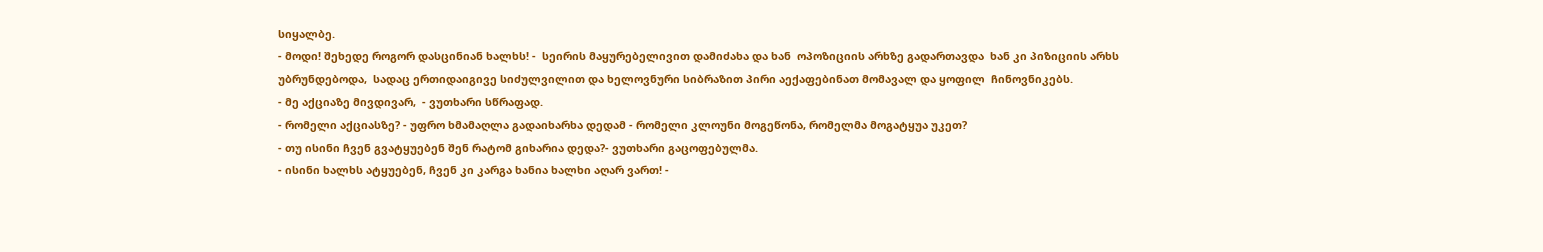სიყალბე.
- მოდი! შეხედე როგორ დასცინიან ხალხს! -  სეირის მაყურებელივით დამიძახა და ხან  ოპოზიციის არხზე გადართავდა  ხან კი პიზიციის არხს უბრუნდებოდა,  სადაც ერთიდაიგივე სიძულვილით და ხელოვნური სიბრაზით პირი აექაფებინათ მომავალ და ყოფილ  ჩინოვნიკებს.
- მე აქციაზე მივდივარ,  - ვუთხარი სწრაფად.
- რომელი აქციასზე? - უფრო ხმამაღლა გადაიხარხა დედამ - რომელი კლოუნი მოგეწონა, რომელმა მოგატყუა უკეთ?
- თუ ისინი ჩვენ გვატყუებენ შენ რატომ გიხარია დედა?- ვუთხარი გაცოფებულმა.
- ისინი ხალხს ატყუებენ, ჩვენ კი კარგა ხანია ხალხი აღარ ვართ! -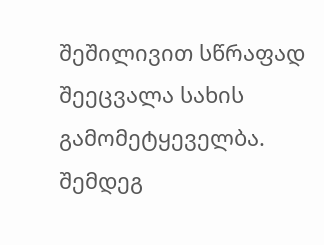შეშილივით სწრაფად შეეცვალა სახის გამომეტყეველბა. შემდეგ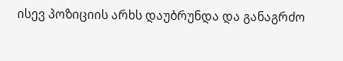ისევ პოზიციის არხს დაუბრუნდა და განაგრძო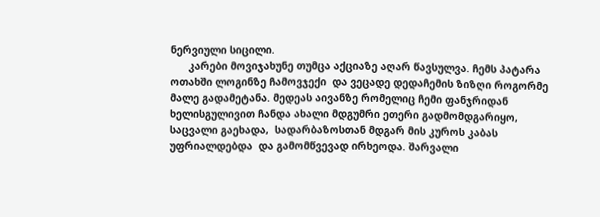ნერვიული სიცილი.
      კარები მოვიჯახუნე თუმცა აქციაზე აღარ წავსულვა. ჩემს პატარა ოთახში ლოგინზე ჩამოვჯექი  და ვეცადე დედაჩემის ზიზღი როგორმე მალე გადამეტანა. მედეას აივანზე რომელიც ჩემი ფანჯრიდან ხელისგულივით ჩანდა ახალი მდგუმრი ეთერი გადმომდგარიყო, საცვალი გაეხადა,  სადარბაზოსთან მდგარ მის კუროს კაბას უფრიალდებდა  და გამომწვევად ირხეოდა. შარვალი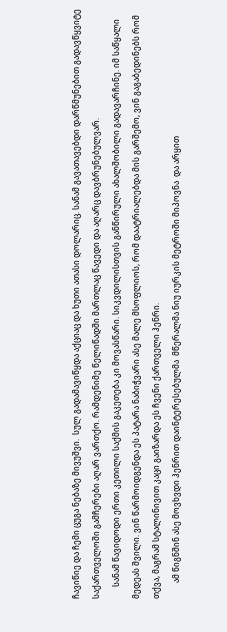ჩავიწიე და ჩემი ცუგა ნებაზე მივუშვი.  სულ გადამავიწყდა აქციაც და ხუთი ათასი დოლარიც. სანამ გავათავებდი დარწმუნებით გადავწყვიტე საქართველოში გამჩერები აღარ ვართქო. რამდენიმე წელიწადში მართლაც წავედი და აღარც დავბრუნებულვარ.
      სანამ წავიდოდი ერთი კეთილი საქმის გაკეთება კი მოვასწარი. სიკვდილისთვის განწირული ახალშობილი გადავარჩინე. იმ საწყალი მედეას შვილი. ვინ წარმოიდგენდა ეს პატარა ნაბიჭვარი ასე მალე მსოფლიოს, რომ დაატრიალებდა მის გარშემო, ვინ გაგაბედინებს რომ თქვა, მაგრამ სტალინივით კაცი გაიზარდა ეს ჩვენი ქართველი ჰენრი.
        ამ წიგნშინ ასე მოვხვდი ჰენრით დაინტერესებულმა  მწერალმა ნიუ იურკის მეტროში მიპოვნა  და არყით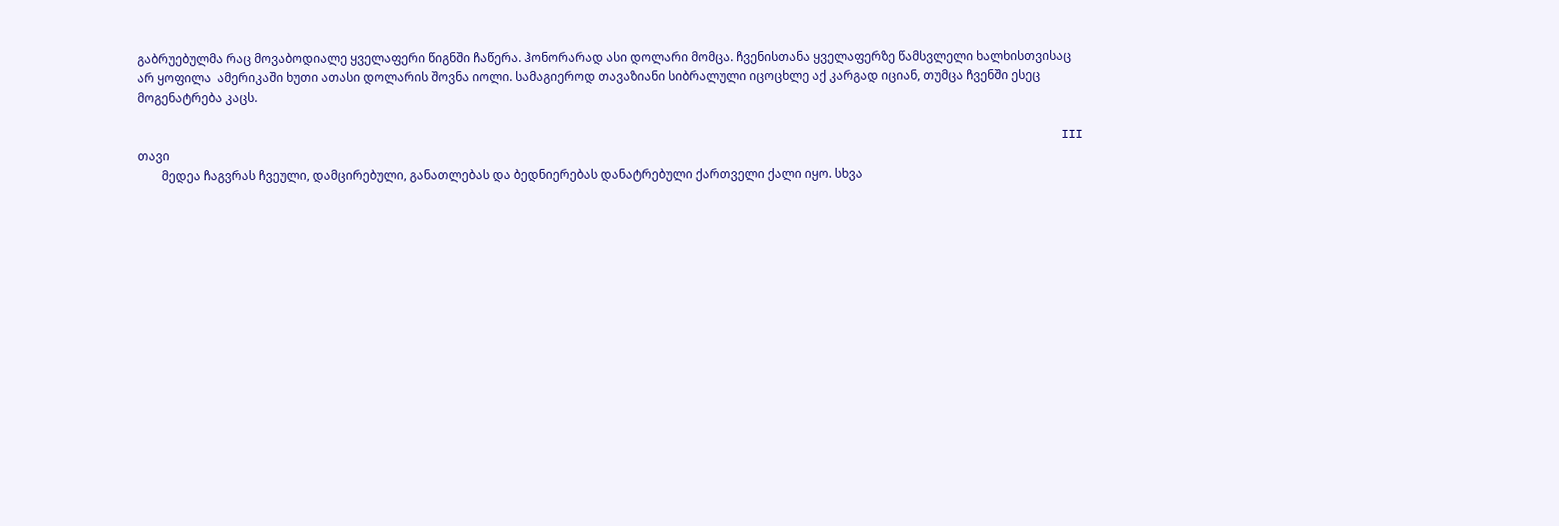გაბრუებულმა რაც მოვაბოდიალე ყველაფერი წიგნში ჩაწერა. ჰონორარად ასი დოლარი მომცა. ჩვენისთანა ყველაფერზე წამსვლელი ხალხისთვისაც არ ყოფილა  ამერიკაში ხუთი ათასი დოლარის შოვნა იოლი. სამაგიეროდ თავაზიანი სიბრალული იცოცხლე აქ კარგად იციან, თუმცა ჩვენში ესეც მოგენატრება კაცს.

                                                                                                                                    III თავი
        მედეა ჩაგვრას ჩვეული, დამცირებული, განათლებას და ბედნიერებას დანატრებული ქართველი ქალი იყო. სხვა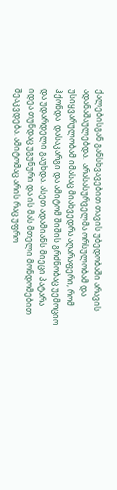ქალებისგან განსხვავებით თავის უბედობაში არავის ადანაშაულებდა.  არასასურველმა ორსულობამ და უსიყვარულობამ იმასაც მიახვედრა აღარაფერი, რომ ჰქონდა  დასაკარგი და ამიტომ შიშის გრძნობაც უემოციო და უდარდელი გაუხდა. ასეთ ადამიანს მიეცი პატარა იდეა თუნდაც უგუნური და ის მას მთელი მონდომებით შეაკვდება. ამიტომაც არის რაც უფრო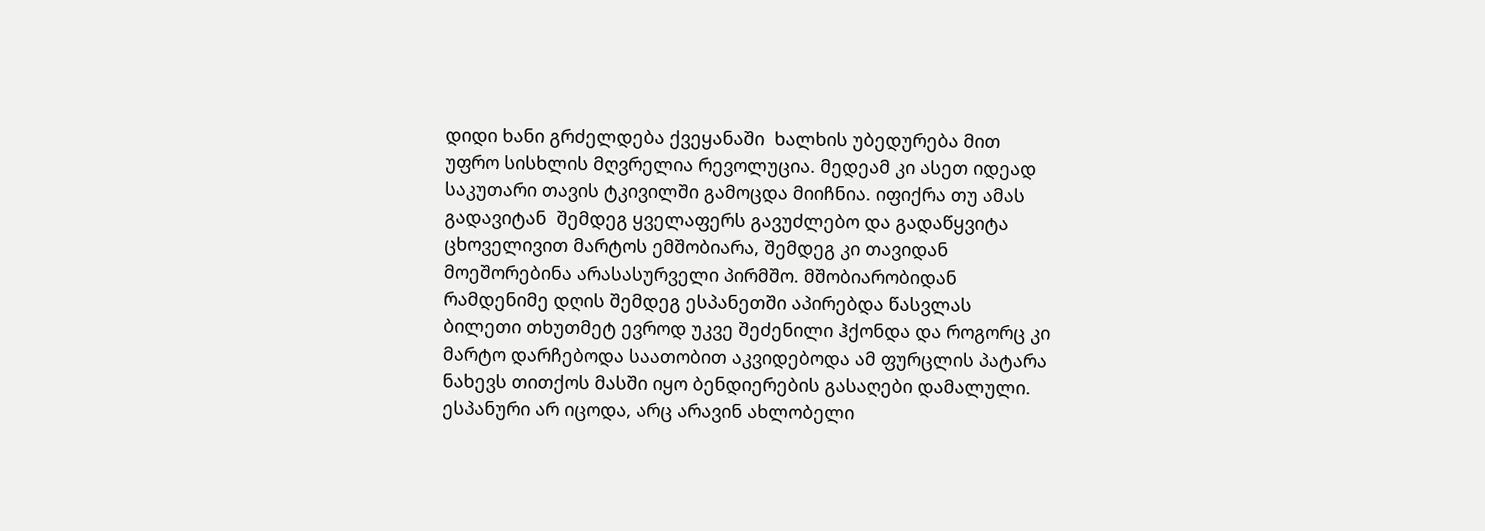დიდი ხანი გრძელდება ქვეყანაში  ხალხის უბედურება მით უფრო სისხლის მღვრელია რევოლუცია. მედეამ კი ასეთ იდეად საკუთარი თავის ტკივილში გამოცდა მიიჩნია. იფიქრა თუ ამას გადავიტან  შემდეგ ყველაფერს გავუძლებო და გადაწყვიტა  ცხოველივით მარტოს ემშობიარა, შემდეგ კი თავიდან მოეშორებინა არასასურველი პირმშო. მშობიარობიდან რამდენიმე დღის შემდეგ ესპანეთში აპირებდა წასვლას ბილეთი თხუთმეტ ევროდ უკვე შეძენილი ჰქონდა და როგორც კი მარტო დარჩებოდა საათობით აკვიდებოდა ამ ფურცლის პატარა ნახევს თითქოს მასში იყო ბენდიერების გასაღები დამალული. ესპანური არ იცოდა, არც არავინ ახლობელი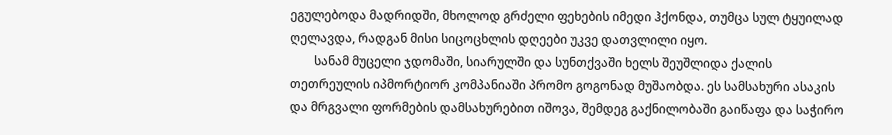ეგულებოდა მადრიდში, მხოლოდ გრძელი ფეხების იმედი ჰქონდა, თუმცა სულ ტყუილად  ღელავდა, რადგან მისი სიცოცხლის დღეები უკვე დათვლილი იყო.
        სანამ მუცელი ჯდომაში, სიარულში და სუნთქვაში ხელს შეუშლიდა ქალის თეთრეულის იპმორტიორ კომპანიაში პრომო გოგონად მუშაობდა. ეს სამსახური ასაკის და მრგვალი ფორმების დამსახურებით იშოვა, შემდეგ გაქნილობაში გაიწაფა და საჭირო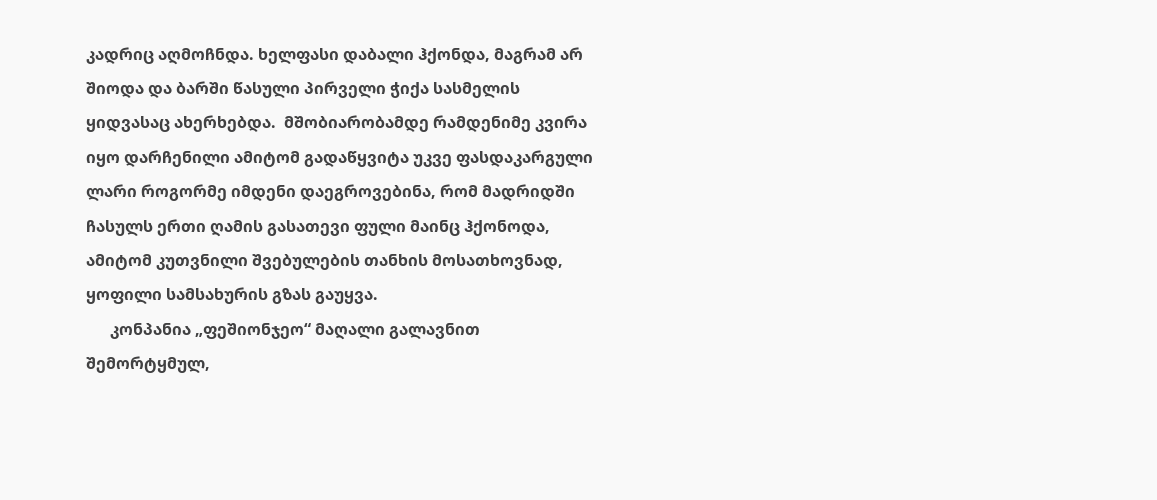კადრიც აღმოჩნდა. ხელფასი დაბალი ჰქონდა, მაგრამ არ შიოდა და ბარში წასული პირველი ჭიქა სასმელის ყიდვასაც ახერხებდა.  მშობიარობამდე რამდენიმე კვირა იყო დარჩენილი ამიტომ გადაწყვიტა უკვე ფასდაკარგული ლარი როგორმე იმდენი დაეგროვებინა, რომ მადრიდში ჩასულს ერთი ღამის გასათევი ფული მაინც ჰქონოდა, ამიტომ კუთვნილი შვებულების თანხის მოსათხოვნად, ყოფილი სამსახურის გზას გაუყვა.
      კონპანია „ფეშიონჯეო“ მაღალი გალავნით შემორტყმულ,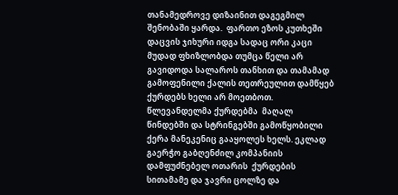თანამედროვე დიზაინით დაგეგმილ შენობაში ყარდა.  ფართო ეზოს კუთხეში  დაცვის ჯიხური იდგა სადაც ორი კაცი მუდად ფხიზლობდა თუმცა წელი არ გავიდოდა სალაროს თანხით და თამამად გამოფენილი ქალის თეთრეულით დამწყებ ქურდებს ხელი არ მოეთბოთ. წლევანდელმა ქურდებმა  მაღალ წინდებში და სტრინგებში გამოწყობილი ქერა მანეკენიც გააყოლეს ხელს. ეკლად გაერჭო გაბღენძილ კომპანიის დამფუძნებელ ოთარის  ქურდების სითამამე და ჯავრი ცოლზე და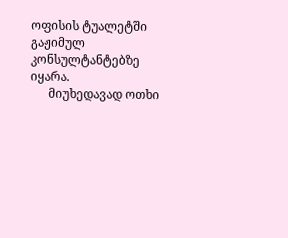ოფისის ტუალეტში გაჟიმულ კონსულტანტებზე იყარა.
      მიუხედავად ოთხი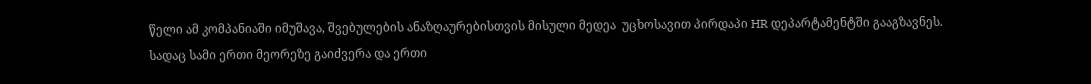წელი ამ კომპანიაში იმუშავა, შვებულების ანაზღაურებისთვის მისული მედეა  უცხოსავით პირდაპი HR დეპარტამენტში გააგზავნეს. სადაც სამი ერთი მეორეზე გაიძვერა და ერთი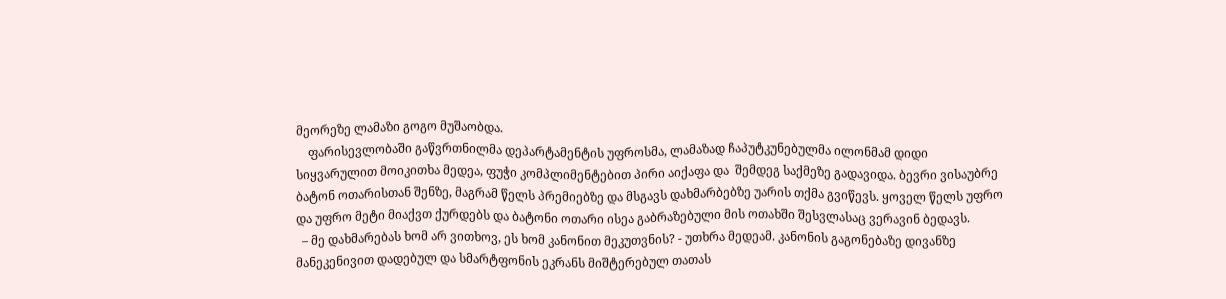მეორეზე ლამაზი გოგო მუშაობდა.
    ფარისევლობაში გაწვრთნილმა დეპარტამენტის უფროსმა, ლამაზად ჩაპუტკუნებულმა ილონმამ დიდი სიყვარულით მოიკითხა მედეა, ფუჭი კომპლიმენტებით პირი აიქაფა და  შემდეგ საქმეზე გადავიდა. ბევრი ვისაუბრე ბატონ ოთარისთან შენზე, მაგრამ წელს პრემიებზე და მსგავს დახმარბებზე უარის თქმა გვიწევს. ყოველ წელს უფრო და უფრო მეტი მიაქვთ ქურდებს და ბატონი ოთარი ისეა გაბრაზებული მის ოთახში შესვლასაც ვერავინ ბედავს.
  – მე დახმარებას ხომ არ ვითხოვ, ეს ხომ კანონით მეკუთვნის? - უთხრა მედეამ. კანონის გაგონებაზე დივანზე მანეკენივით დადებულ და სმარტფონის ეკრანს მიშტერებულ თათას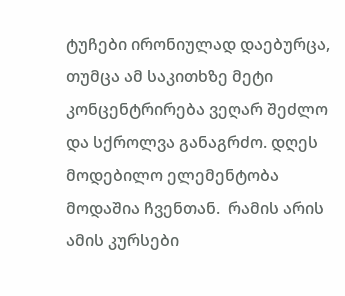ტუჩები ირონიულად დაებურცა, თუმცა ამ საკითხზე მეტი კონცენტრირება ვეღარ შეძლო და სქროლვა განაგრძო. დღეს მოდებილო ელემენტობა მოდაშია ჩვენთან.  რამის არის ამის კურსები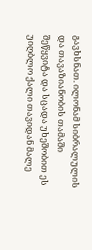გავხსნათ. ილონამ სიბრალულის  და თავაზიანობის თამაში შეწყვიტა და სცადა უხეშობით ეს უიღბლო ქალი თავიდან მალე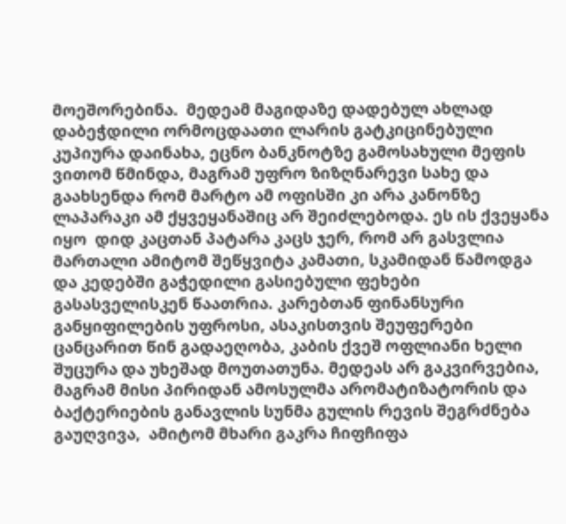მოეშორებინა.  მედეამ მაგიდაზე დადებულ ახლად დაბეჭდილი ორმოცდაათი ლარის გატკიცინებული კუპიურა დაინახა, ეცნო ბანკნოტზე გამოსახული მეფის ვითომ წმინდა, მაგრამ უფრო ზიზღნარევი სახე და გაახსენდა რომ მარტო ამ ოფისში კი არა კანონზე ლაპარაკი ამ ქყვეყანაშიც არ შეიძლებოდა. ეს ის ქვეყანა იყო  დიდ კაცთან პატარა კაცს ჯერ, რომ არ გასვლია მართალი ამიტომ შეწყვიტა კამათი, სკამიდან წამოდგა და კედებში გაჭედილი გასიებული ფეხები გასასველისკენ წაათრია. კარებთან ფინანსური განყიფილების უფროსი, ასაკისთვის შეუფერები ცანცარით წინ გადაეღობა, კაბის ქვეშ ოფლიანი ხელი შუცურა და უხეშად მოუთათუნა. მედეას არ გაკვირვებია, მაგრამ მისი პირიდან ამოსულმა არომატიზატორის და ბაქტერიების განავლის სუნმა გულის რევის შეგრძნება გაუღვივა,  ამიტომ მხარი გაკრა ჩიფჩიფა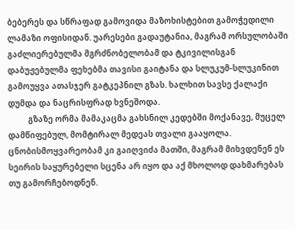ბებერეს და სწრაფად გამოვიდა მაზოხისტებით გამოჭედილი ლამაზი ოფისიდან. უარესები გადაუტანია, მაგრამ ორსულობაში გაძლიერებულმა მგრძნობელობამ და ტკივილისგან დაბუჟებულმა ფეხებმა თავისი გაიტანა და სლუკუმ-სლუკინით გამოუყვა ათასჯერ გატკეპნილ გზას. ხალხით სავსე ქალაქი დუმდა და ნაცრისფრად ხვნეშოდა.
          გზაზე ორმა მამაკაცმა გახსნილ კედებში მოქანავე, მუცელ დამწიფებულ, მომტირალ მედეას თვალი გააყოლა. ცნობისმოყვარეობამ კი გაიღვიძა მათში, მაგრამ მიხვდენენ ეს სეირის საყურებელი სცენა არ იყო და აქ მხოლოდ დახმარებას თუ გამორჩებოდნენ.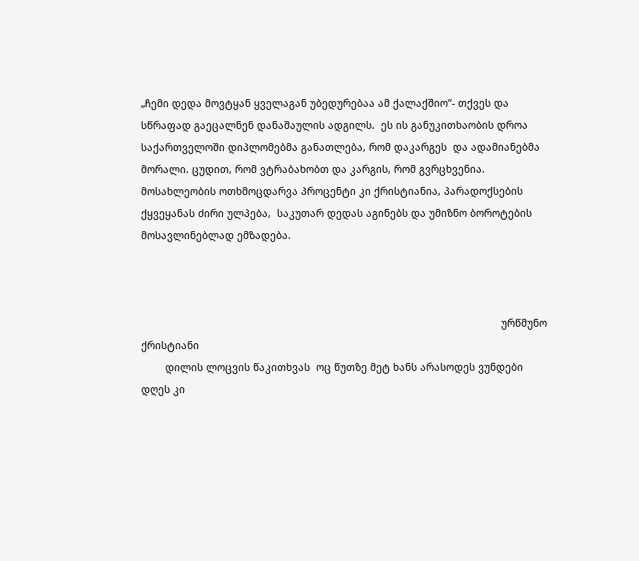„ჩემი დედა მოვტყან ყველაგან უბედურებაა ამ ქალაქშიო“- თქვეს და  სწრაფად გაეცალნენ დანაშაულის ადგილს.  ეს ის განუკითხაობის დროა საქართველოში დიპლომებმა განათლება, რომ დაკარგეს  და ადამიანებმა მორალი. ცუდით, რომ ვტრაბახობთ და კარგის, რომ გვრცხვენია.  მოსახლეობის ოთხმოცდარვა პროცენტი კი ქრისტიანია, პარადოქსების ქყვეყანას ძირი ულპება,  საკუთარ დედას აგინებს და უმიზნო ბოროტების მოსავლინებლად ემზადება.



                                                                                                                        ურწმუნო ქრისტიანი
        დილის ლოცვის წაკითხვას  ოც წუთზე მეტ ხანს არასოდეს ვუნდები დღეს კი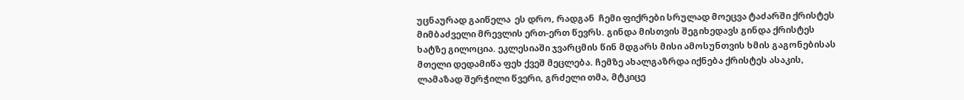უცნაურად გაიწელა  ეს დრო, რადგან  ჩემი ფიქრები სრულად მოეცვა ტაძარში ქრისტეს მიმბაძველი მრევლის ერთ-ერთ წევრს. გინდა მისთვის შეგიხედავს გინდა ქრისტეს ხატზე გილოცია. ეკლესიაში ჯვარცმის წინ მდგარს მისი ამოსუნთვის ხმის გაგონებისას მთელი დედამიწა ფეხ ქვეშ მეცლება. ჩემზე ახალგაზრდა იქნება ქრისტეს ასაკის, ლამაზად შერჭილი წვერი, გრძელი თმა, მტკიცე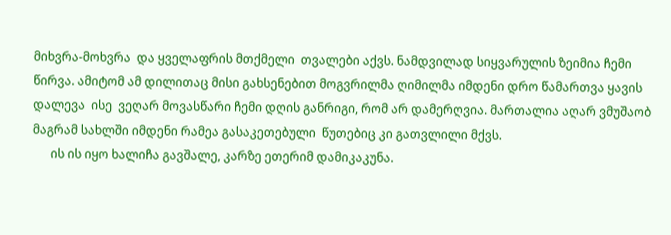მიხვრა-მოხვრა  და ყველაფრის მთქმელი  თვალები აქვს. ნამდვილად სიყვარულის ზეიმია ჩემი წირვა. ამიტომ ამ დილითაც მისი გახსენებით მოგვრილმა ღიმილმა იმდენი დრო წამართვა ყავის დალევა  ისე  ვეღარ მოვასწარი ჩემი დღის განრიგი, რომ არ დამერღვია. მართალია აღარ ვმუშაობ მაგრამ სახლში იმდენი რამეა გასაკეთებული  წუთებიც კი გათვლილი მქვს.
      ის ის იყო ხალიჩა გავშალე, კარზე ეთერიმ დამიკაკუნა.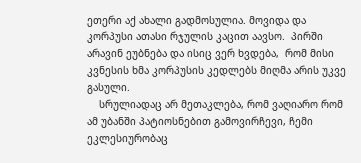ეთერი აქ ახალი გადმოსულია. მოვიდა და კორპუსი ათასი რჯულის კაცით აავსო.  პირში არავინ ეუბნება და ისიც ვერ ხვდება,  რომ მისი კვნესის ხმა კორპუსის კედლებს მიღმა არის უკვე  გასული.
    სრულიადაც არ მეთაკლება, რომ ვაღიარო რომ ამ უბანში პატიოსნებით გამოვირჩევი, ჩემი ეკლესიურობაც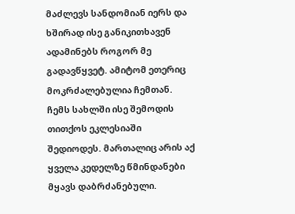მაძლევს სანდომიან იერს და ხშირად ისე განიკითხავენ ადამინებს როგორ მე გადავწყვეტ. ამიტომ ეთერიც მოკრძალებულია ჩემთან. ჩემს სახლში ისე შემოდის თითქოს ეკლესიაში შედიოდეს. მართალიც არის აქ ყველა კედელზე წმინდანები მყავს დაბრძანებული.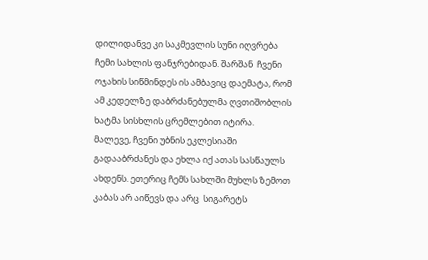დილიდანვე კი საკმევლის სუნი იღვრება ჩემი სახლის ფანჯრებიდან. შარშან  ჩვენი ოჯახის სიწმინდეს ის ამბავიც დაემატა, რომ ამ კედელზე დაბრძანებულმა ღვთიშობლის ხატმა სისხლის ცრემლებით იტირა. მალევე, ჩვენი უბნის ეკლესიაში გადააბრძანეს და ეხლა იქ ათას სასწაულს ახდენს. ეთერიც ჩემს სახლში მუხლს ზემოთ კაბას არ აიწევს და არც  სიგარეტს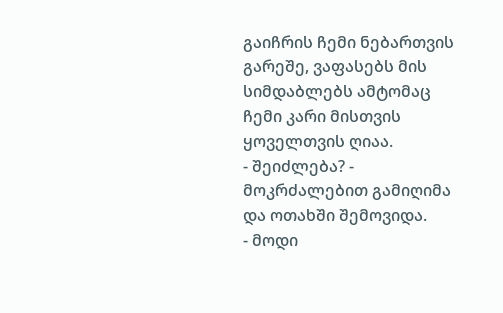გაიჩრის ჩემი ნებართვის გარეშე, ვაფასებს მის სიმდაბლებს ამტომაც ჩემი კარი მისთვის ყოველთვის ღიაა.
- შეიძლება? - მოკრძალებით გამიღიმა და ოთახში შემოვიდა.
- მოდი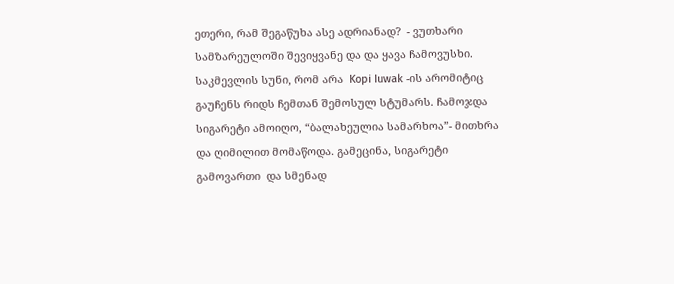ეთერი, რამ შეგაწუხა ასე ადრიანად?  - ვუთხარი სამზარეულოში შევიყვანე და და ყავა ჩამოვუსხი. საკმევლის სუნი, რომ არა  Kopi Iuwak -ის არომიტიც გაუჩენს რიდს ჩემთან შემოსულ სტუმარს. ჩამოჯდა სიგარეტი ამოიღო, “ბალახეულია სამარხოა”- მითხრა და ღიმილით მომაწოდა. გამეცინა, სიგარეტი გამოვართი  და სმენად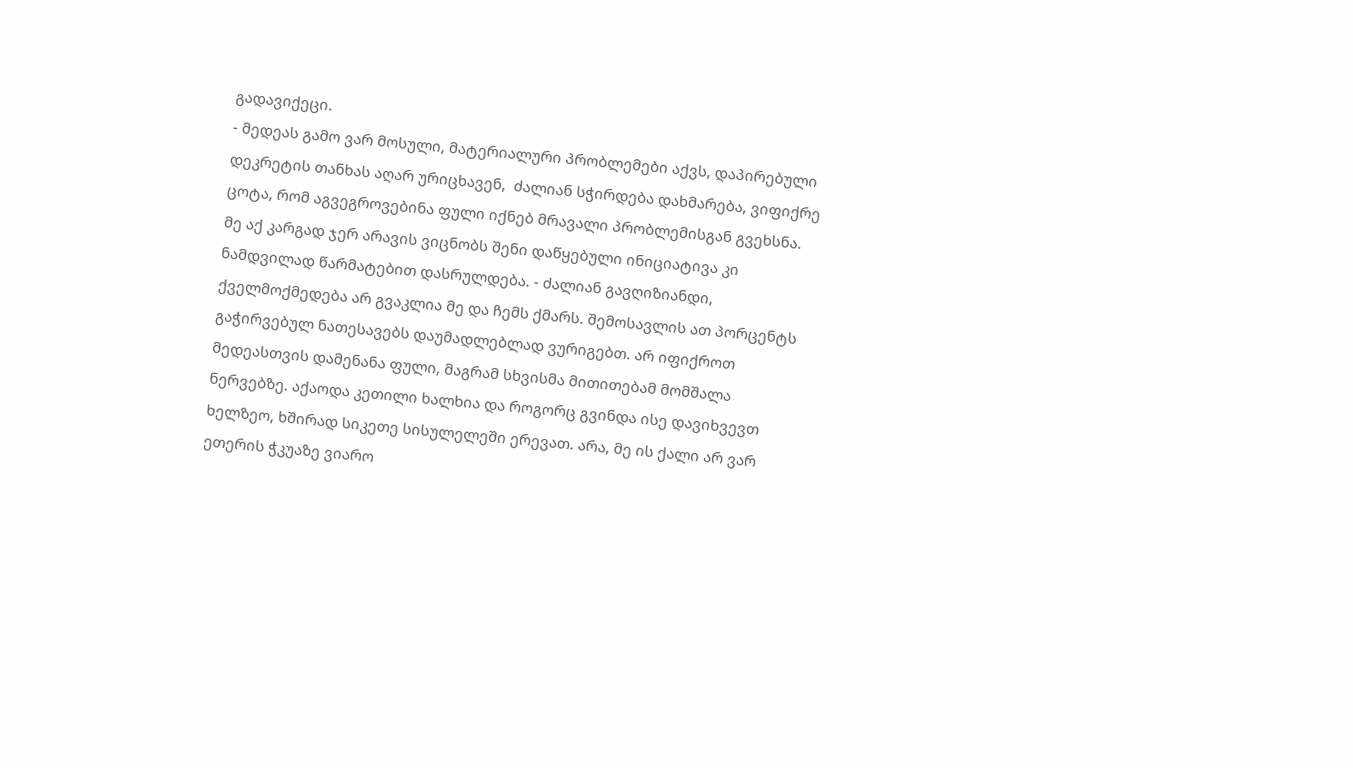გადავიქეცი.
- მედეას გამო ვარ მოსული, მატერიალური პრობლემები აქვს, დაპირებული დეკრეტის თანხას აღარ ურიცხავენ,  ძალიან სჭირდება დახმარება, ვიფიქრე ცოტა, რომ აგვეგროვებინა ფული იქნებ მრავალი პრობლემისგან გვეხსნა. მე აქ კარგად ჯერ არავის ვიცნობს შენი დაწყებული ინიციატივა კი ნამდვილად წარმატებით დასრულდება. - ძალიან გავღიზიანდი, ქველმოქმედება არ გვაკლია მე და ჩემს ქმარს. შემოსავლის ათ პორცენტს გაჭირვებულ ნათესავებს დაუმადლებლად ვურიგებთ. არ იფიქროთ მედეასთვის დამენანა ფული, მაგრამ სხვისმა მითითებამ მომშალა ნერვებზე. აქაოდა კეთილი ხალხია და როგორც გვინდა ისე დავიხვევთ ხელზეო, ხშირად სიკეთე სისულელეში ერევათ. არა, მე ის ქალი არ ვარ ეთერის ჭკუაზე ვიარო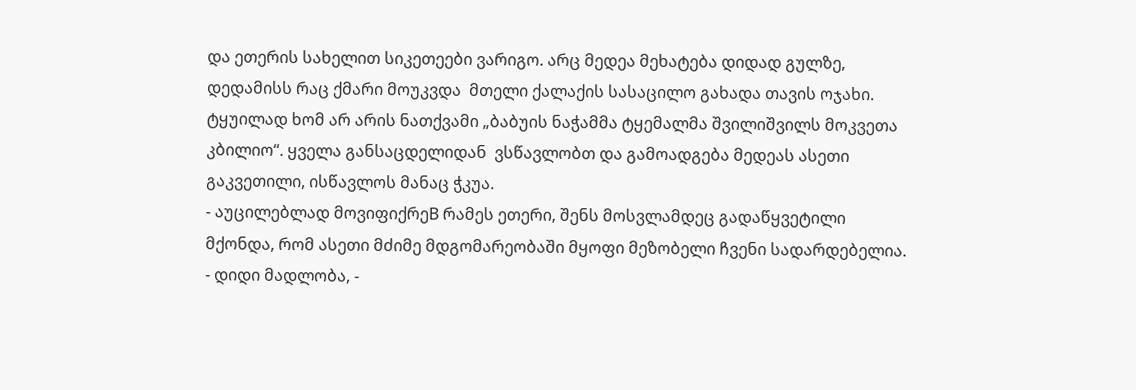და ეთერის სახელით სიკეთეები ვარიგო. არც მედეა მეხატება დიდად გულზე, დედამისს რაც ქმარი მოუკვდა  მთელი ქალაქის სასაცილო გახადა თავის ოჯახი. ტყუილად ხომ არ არის ნათქვამი „ბაბუის ნაჭამმა ტყემალმა შვილიშვილს მოკვეთა კბილიო“. ყველა განსაცდელიდან  ვსწავლობთ და გამოადგება მედეას ასეთი გაკვეთილი, ისწავლოს მანაც ჭკუა.
- აუცილებლად მოვიფიქრეB რამეს ეთერი, შენს მოსვლამდეც გადაწყვეტილი მქონდა, რომ ასეთი მძიმე მდგომარეობაში მყოფი მეზობელი ჩვენი სადარდებელია.
- დიდი მადლობა, -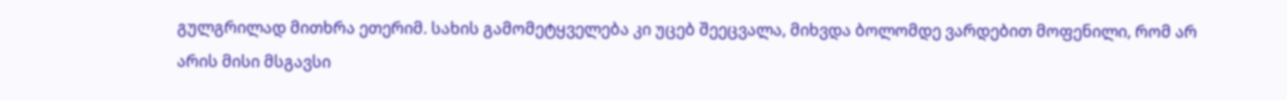გულგრილად მითხრა ეთერიმ. სახის გამომეტყველება კი უცებ შეეცვალა, მიხვდა ბოლომდე ვარდებით მოფენილი, რომ არ არის მისი მსგავსი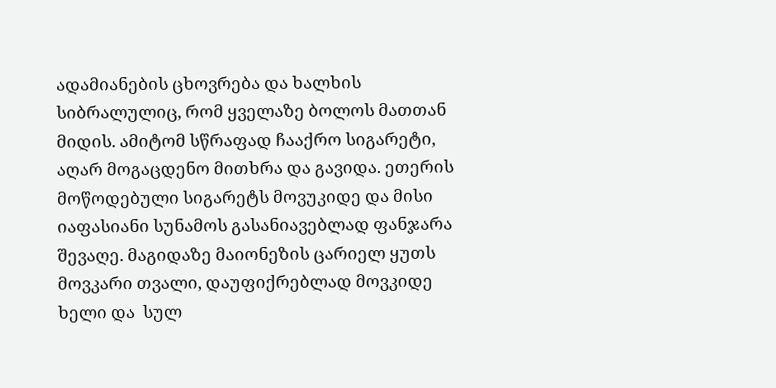ადამიანების ცხოვრება და ხალხის სიბრალულიც, რომ ყველაზე ბოლოს მათთან მიდის. ამიტომ სწრაფად ჩააქრო სიგარეტი, აღარ მოგაცდენო მითხრა და გავიდა. ეთერის მოწოდებული სიგარეტს მოვუკიდე და მისი იაფასიანი სუნამოს გასანიავებლად ფანჯარა შევაღე. მაგიდაზე მაიონეზის ცარიელ ყუთს მოვკარი თვალი, დაუფიქრებლად მოვკიდე ხელი და  სულ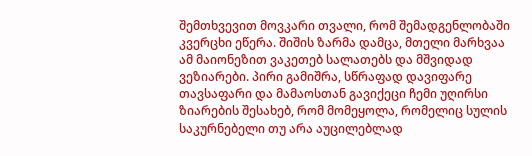შემთხვევით მოვკარი თვალი, რომ შემადგენლობაში კვერცხი ეწერა. შიშის ზარმა დამცა, მთელი მარხვაა ამ მაიონეზით ვაკეთებ სალათებს და მშვიდად ვეზიარები. პირი გამიშრა, სწრაფად დავიფარე თავსაფარი და მამაოსთან გავიქეცი ჩემი უღირსი ზიარების შესახებ, რომ მომეყოლა, რომელიც სულის საკურნებელი თუ არა აუცილებლად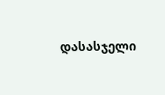დასასჯელი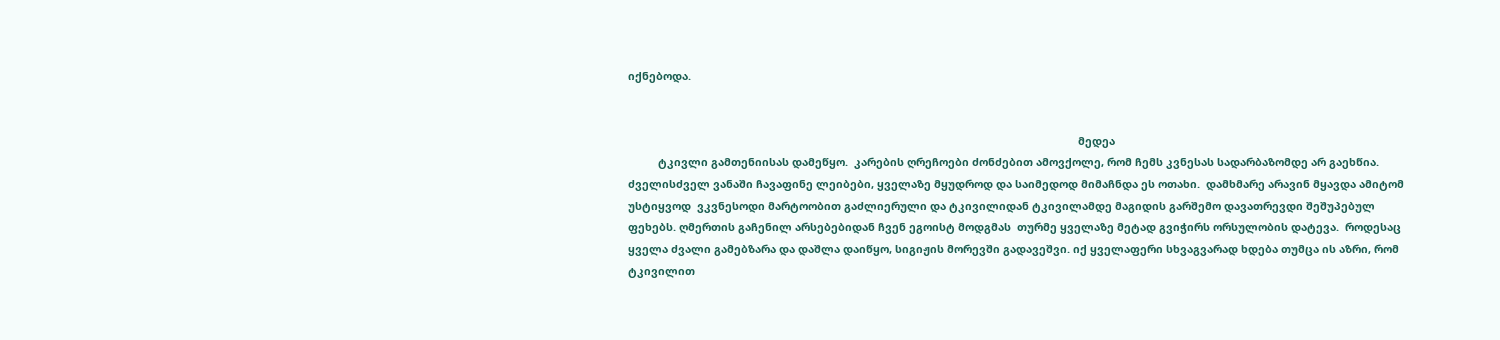იქნებოდა.


                                                                                                                                                      მედეა
          ტკივლი გამთენიისას დამეწყო.  კარების ღრეჩოები ძონძებით ამოვქოლე, რომ ჩემს კვნესას სადარბაზომდე არ გაეხწია. ძველისძველ ვანაში ჩავაფინე ლეიბები, ყველაზე მყუდროდ და საიმედოდ მიმაჩნდა ეს ოთახი.  დამხმარე არავინ მყავდა ამიტომ უსტიყვოდ  ვკვნესოდი მარტოობით გაძლიერული და ტკივილიდან ტკივილამდე მაგიდის გარშემო დავათრევდი შეშუპებულ ფეხებს. ღმერთის გაჩენილ არსებებიდან ჩვენ ეგოისტ მოდგმას  თურმე ყველაზე მეტად გვიჭირს ორსულობის დატევა.  როდესაც ყველა ძვალი გამებზარა და დაშლა დაიწყო, სიგიჟის მორევში გადავეშვი. იქ ყველაფერი სხვაგვარად ხდება თუმცა ის აზრი, რომ ტკივილით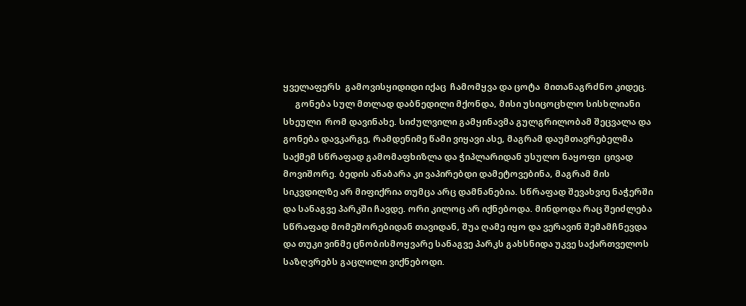ყველაფერს  გამოვისყიდიდი იქაც  ჩამომყვა და ცოტა  მითანაგრძნო კიდეც.
      გონება სულ მთლად დაბნედილი მქონდა, მისი უსიცოცხლო სისხლიანი სხეული  რომ დავინახე. სიძულვილი გამყინავმა გულგრილობამ შეცვალა და გონება დავკარგე, რამდენიმე წამი ვიყავი ასე, მაგრამ დაუმთავრებელმა საქმემ სწრაფად გამომაფხიზლა და ჭიპლარიდან უსულო ნაყოფი  ცივად მოვიშორე. ბედის ანაბარა კი ვაპირებდი დამეტოვებინა, მაგრამ მის სიკვდილზე არ მიფიქრია თუმცა არც დამნანებია. სწრაფად შევახვიე ნაჭერში და სანაგვე პარკში ჩავდე. ორი კილოც არ იქნებოდა. მინდოდა რაც შეიძლება სწრაფად მომეშორებიდან თავიდან, შუა ღამე იყო და ვერავინ შემამჩნევდა და თუკი ვინმე ცნობისმოყვარე სანაგვე პარკს გახსნიდა უკვე საქართველოს საზღვრებს გაცლილი ვიქნებოდი.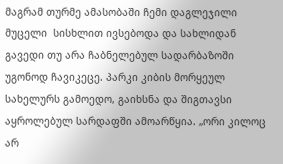მაგრამ თურმე ამასობაში ჩემი დაგლეჯილი მუცელი  სისხლით ივსებოდა და სახლიდან გავედი თუ არა ჩაბნელებულ სადარბაზოში  უგონოდ ჩავიკეცე. პარკი კიბის მორყეულ სახელურს გამოედო, გაიხსნა და შიგთავსი აყროლებულ სარდაფში ამოარწყია. „ორი კილოც არ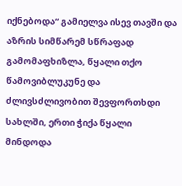იქნებოდა“ გამიელვა ისევ თავში და აზრის სიმწარემ სწრაფად გამომაფხიზლა, წყალი თქო წამოვიბლუკუნე და  ძლივსძლივობით შევფორთხდი სახლში, ერთი ჭიქა წყალი მინდოდა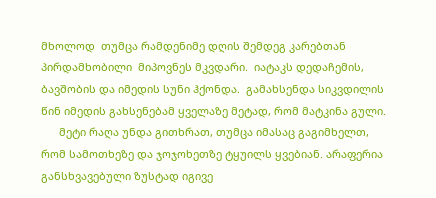მხოლოდ  თუმცა რამდენიმე დღის შემდეგ კარებთან პირდამხობილი  მიპოვნეს მკვდარი.  იატაკს დედაჩემის, ბავშობის და იმედის სუნი ჰქონდა.  გამახსენდა სიკვდილის წინ იმედის გახსენებამ ყველაზე მეტად, რომ მატკინა გული.
      მეტი რაღა უნდა გითხრათ, თუმცა იმასაც გაგიმხელთ, რომ სამოთხეზე და ჯოჯოხეთზე ტყუილს ყვებიან. არაფერია განსხვავებული ზუსტად იგივე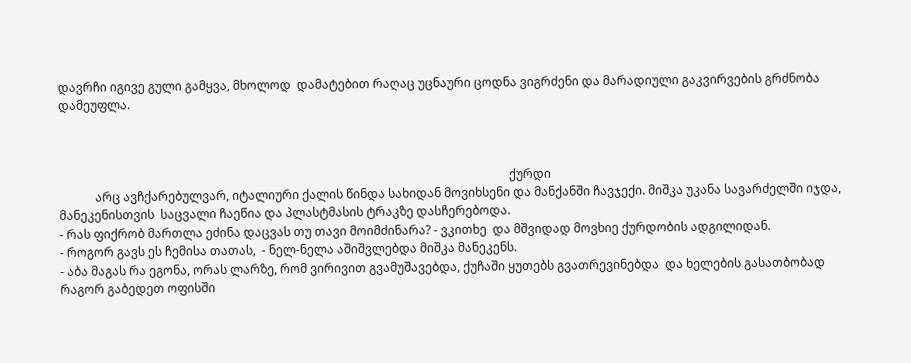დავრჩი იგივე გული გამყვა, მხოლოდ  დამატებით რაღაც უცნაური ცოდნა ვიგრძენი და მარადიული გაკვირვების გრძნობა დამეუფლა.



                                                                                                                                                      ქურდი
            არც ავჩქარებულვარ, იტალიური ქალის წინდა სახიდან მოვიხსენი და მანქანში ჩავჯექი. მიშკა უკანა სავარძელში იჯდა, მანეკენისთვის  საცვალი ჩაეწია და პლასტმასის ტრაკზე დასჩერებოდა.
- რას ფიქრობ მართლა ეძინა დაცვას თუ თავი მოიმძინარა? - ვკითხე  და მშვიდად მოვხიე ქურდობის ადგილიდან.
- როგორ გავს ეს ჩემისა თათას,  - ნელ-ნელა აშიშვლებდა მიშკა მანეკენს.
- აბა მაგას რა ეგონა, ორას ლარზე, რომ ვირივით გვამუშავებდა, ქუჩაში ყუთებს გვათრევინებდა  და ხელების გასათბობად რაგორ გაბედეთ ოფისში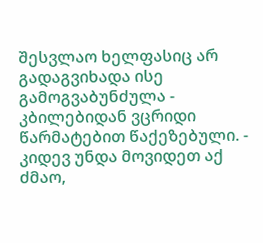შესვლაო ხელფასიც არ გადაგვიხადა ისე გამოგვაბუნძულა - კბილებიდან ვცრიდი წარმატებით წაქეზებული. - კიდევ უნდა მოვიდეთ აქ ძმაო,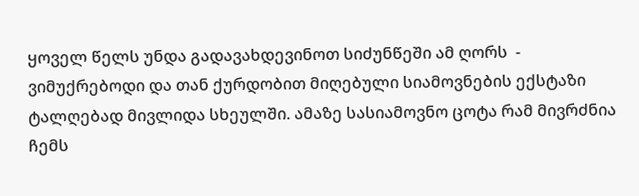ყოველ წელს უნდა გადავახდევინოთ სიძუნწეში ამ ღორს  - ვიმუქრებოდი და თან ქურდობით მიღებული სიამოვნების ექსტაზი ტალღებად მივლიდა სხეულში. ამაზე სასიამოვნო ცოტა რამ მივრძნია ჩემს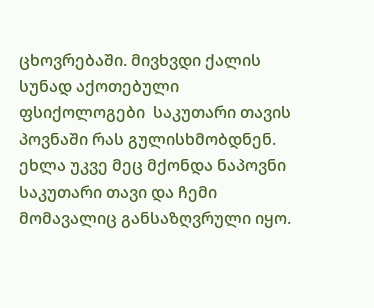ცხოვრებაში. მივხვდი ქალის სუნად აქოთებული ფსიქოლოგები  საკუთარი თავის პოვნაში რას გულისხმობდნენ. ეხლა უკვე მეც მქონდა ნაპოვნი საკუთარი თავი და ჩემი მომავალიც განსაზღვრული იყო.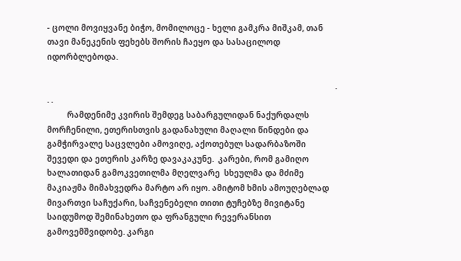- ცოლი მოვიყვანე ბიჭო, მომილოცე - ხელი გამკრა მიშკამ, თან თავი მანეკენის ფეხებს შორის ჩაეყო და სასაცილოდ იდორბლებოდა.

                                                                                                                                                . . .
          რამდენიმე კვირის შემდეგ საბარგულიდან ნაქურდალს მორჩენილი, ეთერისთვის გადანახული მაღალი წინდები და გამჭირვალე საცვლები ამოვიღე, აქოთებულ სადარბაზოში შევედი და ეთერის კარზე დავაკაკუნე.  კარები, რომ გამიღო ხალათიდან გამოკვეთილმა მღელვარე  სხეულმა და მძიმე მაკიაჟმა მიმახვედრა მარტო არ იყო. ამიტომ ხმის ამოუღებლად მივართვი საჩუქარი, საჩვენებელი თითი ტუჩებზე მივიტანე საიდუმოდ შემინახეთო და ფრანგული რევერანსით გამოვემშვიდობე. კარგი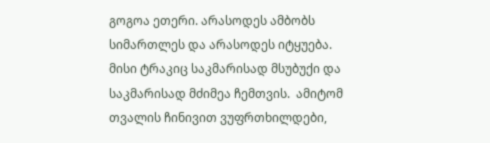გოგოა ეთერი. არასოდეს ამბობს სიმართლეს და არასოდეს იტყუება. მისი ტრაკიც საკმარისად მსუბუქი და საკმარისად მძიმეა ჩემთვის.  ამიტომ თვალის ჩინივით ვუფრთხილდები,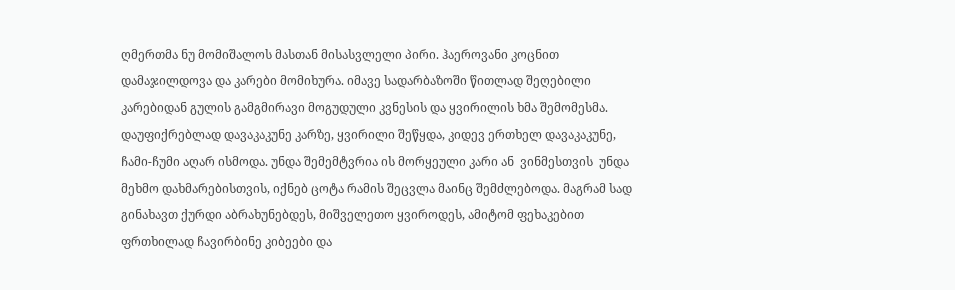ღმერთმა ნუ მომიშალოს მასთან მისასვლელი პირი. ჰაეროვანი კოცნით დამაჯილდოვა და კარები მომიხურა. იმავე სადარბაზოში წითლად შეღებილი კარებიდან გულის გამგმირავი მოგუდული კვნესის და ყვირილის ხმა შემომესმა. დაუფიქრებლად დავაკაკუნე კარზე, ყვირილი შეწყდა, კიდევ ერთხელ დავაკაკუნე,  ჩამი-ჩუმი აღარ ისმოდა. უნდა შემემტვრია ის მორყეული კარი ან  ვინმესთვის  უნდა მეხმო დახმარებისთვის, იქნებ ცოტა რამის შეცვლა მაინც შემძლებოდა. მაგრამ სად გინახავთ ქურდი აბრახუნებდეს, მიშველეთო ყვიროდეს, ამიტომ ფეხაკებით ფრთხილად ჩავირბინე კიბეები და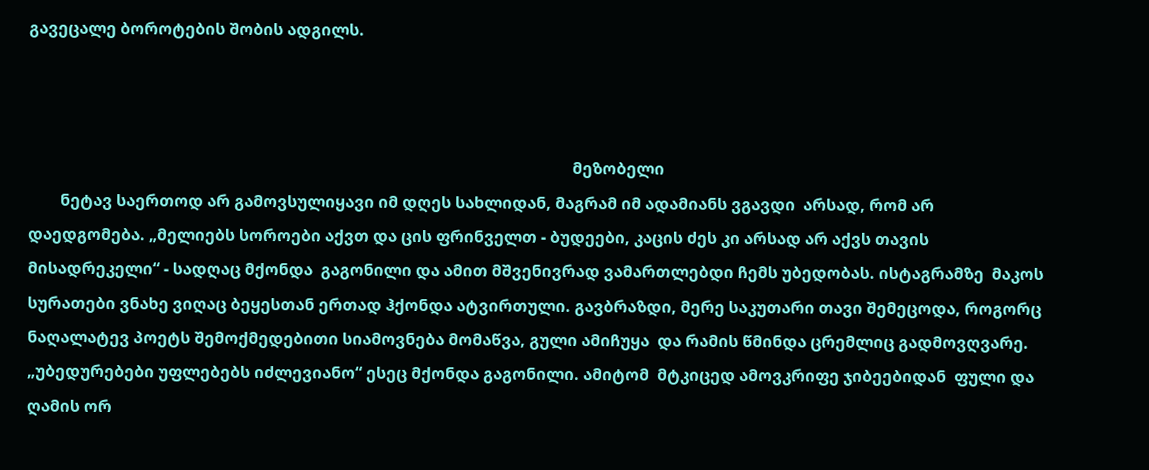გავეცალე ბოროტების შობის ადგილს.



                                                                                                                                        მეზობელი
        ნეტავ საერთოდ არ გამოვსულიყავი იმ დღეს სახლიდან, მაგრამ იმ ადამიანს ვგავდი  არსად, რომ არ დაედგომება. „მელიებს სოროები აქვთ და ცის ფრინველთ - ბუდეები, კაცის ძეს კი არსად არ აქვს თავის მისადრეკელი“ - სადღაც მქონდა  გაგონილი და ამით მშვენივრად ვამართლებდი ჩემს უბედობას. ისტაგრამზე  მაკოს სურათები ვნახე ვიღაც ბეყესთან ერთად ჰქონდა ატვირთული. გავბრაზდი, მერე საკუთარი თავი შემეცოდა, როგორც ნაღალატევ პოეტს შემოქმედებითი სიამოვნება მომაწვა, გული ამიჩუყა  და რამის წმინდა ცრემლიც გადმოვღვარე. „უბედურებები უფლებებს იძლევიანო“ ესეც მქონდა გაგონილი. ამიტომ  მტკიცედ ამოვკრიფე ჯიბეებიდან  ფული და ღამის ორ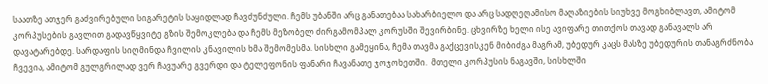საათზე ათჯერ გაძვირებული სიგარეტის საყიდლად ჩავძუნძული. ჩემს უბანში არც განათებაა სახარბიელო და არც სადღეღამისო მაღაზიების სიუხვე მოგხიბლავთ, ამიტომ  კორპუსების გავლით გადავწყვიტე გზის შემოკლება და ჩემს მეზობელ ძირგამომპალ კორუსში შევირბინე. ცხვირზე ხელი ისე ავიფარე თითქოს თავად განავალს არ დავატარებდე. სარდაფის სიღმინდა ჩვილის კნავილის ხმა შემომესმა. სისხლი გამეყინა, ჩემა თავმა გაქცევისკენ მიბიძგა მაგრამ, უბედურ კაცს მასზე უბედურის თანაგრძნობა ჩვევია, ამიტომ გულგრილად ვერ ჩავუარე გვერდი და ტელეფონის ფანარი ჩავანათე ჯოჯოხეთში.  მთელი კორპუსის ნაგავში, სისხლში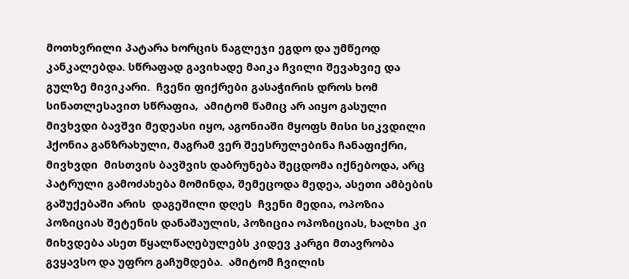მოთხვრილი პატარა ხორცის ნაგლეჯი ეგდო და უმწეოდ კანკალებდა. სწრაფად გავიხადე მაიკა ჩვილი შევახვიე და გულზე მივიკარი.  ჩვენი ფიქრები გასაჭირის დროს ხომ სინათლესავით სწრაფია,  ამიტომ წამიც არ აიყო გასული მივხვდი ბავშვი მედეასი იყო, აგონიაში მყოფს მისი სიკვდილი ჰქონია განზრახული, მაგრამ ვერ შეესრულებინა ჩანაფიქრი, მივხვდი  მისთვის ბავშვის დაბრუნება შეცდომა იქნებოდა, არც პატრული გამოძახება მომინდა, შემეცოდა მედეა, ასეთი ამბების გაშუქებაში არის  დაგეშილი დღეს  ჩვენი მედია, ოპოზია პოზიციას შეტენის დანაშაულის, პოზიცია ოპოზიციას, ხალხი კი მიხვდება ასეთ წყალწაღებულებს კიდევ კარგი მთავრობა გვყავსო და უფრო გაჩუმდება.  ამიტომ ჩვილის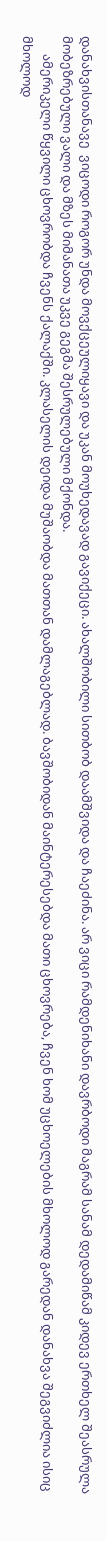დანახვისთანავე  ვიცოდი როგორ უნდა მოვქცეულიყავი და უკან მოუხედავად გავიქეცი. ახალშობილი სითბობ დაამშვიდა და ჩაეძინა. არ ვიცი რამდენიხანი დავრბოდი მაგრამ სანამ დედამიწამ კიდევ ერთხელ შეასრულა მობეზრებული ვალი და მზეს მიმანათა უკვე გეგმა შესრულებული მქონდა.
      ამერიკელი წყვილი ცხოვრობდა ჩვენს ქალაქში. კლასელის დეიდა მუშაობდა მათთან დამლაგებლად. ბავშობიდან მაინტერესებდა მათი ცხოვრება, ჩვენ ხომ უცხოელების მხოლოდ გარედან დანახვა შეგვიძლია ისიც მხოლოდ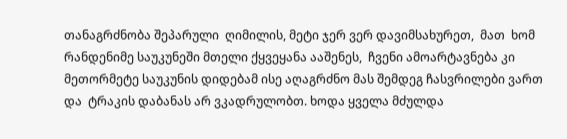თანაგრძნობა შეპარული  ღიმილის, მეტი ჯერ ვერ დავიმსახურეთ,  მათ  ხომ რანდენიმე საუკუნეში მთელი ქყვეყანა ააშენეს,  ჩვენი ამოარტავნება კი მეთორმეტე საუკუნის დიდებამ ისე აღაგრძნო მას შემდეგ ჩასვრილები ვართ და  ტრაკის დაბანას არ ვკადრულობთ. ხოდა ყველა მძულდა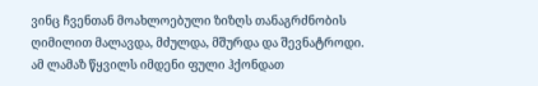ვინც ჩვენთან მოახლოებული ზიზღს თანაგრძნობის ღიმილით მალავდა, მძულდა, მშურდა და შევნატროდი. ამ ლამაზ წყვილს იმდენი ფული ჰქონდათ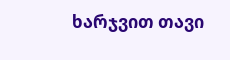ხარჯვით თავი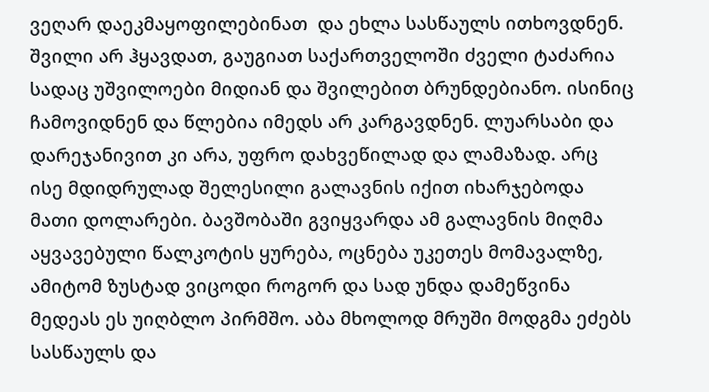ვეღარ დაეკმაყოფილებინათ  და ეხლა სასწაულს ითხოვდნენ. შვილი არ ჰყავდათ, გაუგიათ საქართველოში ძველი ტაძარია სადაც უშვილოები მიდიან და შვილებით ბრუნდებიანო. ისინიც ჩამოვიდნენ და წლებია იმედს არ კარგავდნენ. ლუარსაბი და დარეჯანივით კი არა, უფრო დახვეწილად და ლამაზად. არც ისე მდიდრულად შელესილი გალავნის იქით იხარჯებოდა მათი დოლარები. ბავშობაში გვიყვარდა ამ გალავნის მიღმა აყვავებული წალკოტის ყურება, ოცნება უკეთეს მომავალზე, ამიტომ ზუსტად ვიცოდი როგორ და სად უნდა დამეწვინა მედეას ეს უიღბლო პირმშო. აბა მხოლოდ მრუში მოდგმა ეძებს სასწაულს და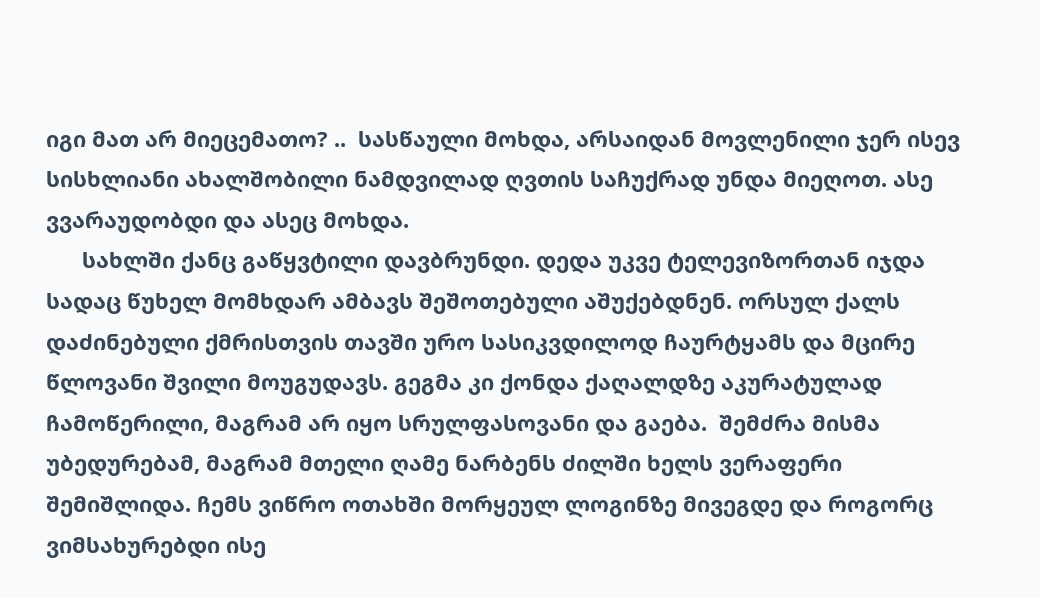იგი მათ არ მიეცემათო? ..  სასწაული მოხდა, არსაიდან მოვლენილი ჯერ ისევ სისხლიანი ახალშობილი ნამდვილად ღვთის საჩუქრად უნდა მიეღოთ. ასე ვვარაუდობდი და ასეც მოხდა.
      სახლში ქანც გაწყვტილი დავბრუნდი. დედა უკვე ტელევიზორთან იჯდა სადაც წუხელ მომხდარ ამბავს შეშოთებული აშუქებდნენ. ორსულ ქალს დაძინებული ქმრისთვის თავში ურო სასიკვდილოდ ჩაურტყამს და მცირე წლოვანი შვილი მოუგუდავს. გეგმა კი ქონდა ქაღალდზე აკურატულად ჩამოწერილი, მაგრამ არ იყო სრულფასოვანი და გაება.  შემძრა მისმა უბედურებამ, მაგრამ მთელი ღამე ნარბენს ძილში ხელს ვერაფერი შემიშლიდა. ჩემს ვიწრო ოთახში მორყეულ ლოგინზე მივეგდე და როგორც ვიმსახურებდი ისე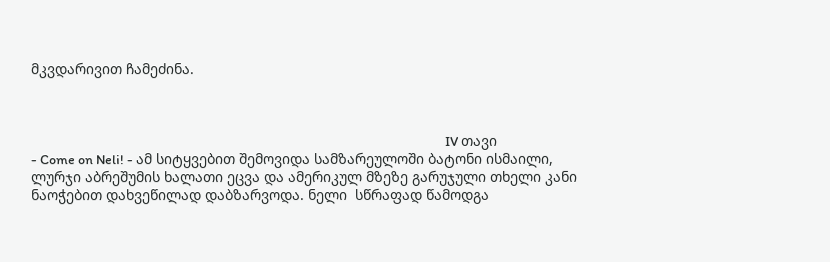მკვდარივით ჩამეძინა.



                                                                                                                                          IV თავი
- Come on Neli! - ამ სიტყვებით შემოვიდა სამზარეულოში ბატონი ისმაილი, ლურჯი აბრეშუმის ხალათი ეცვა და ამერიკულ მზეზე გარუჯული თხელი კანი ნაოჭებით დახვეწილად დაბზარვოდა. ნელი  სწრაფად წამოდგა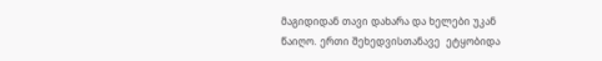მაგიდიდან თავი დახარა და ხელები უკან წაიღო. ერთი შეხედვისთანავე  ეტყობიდა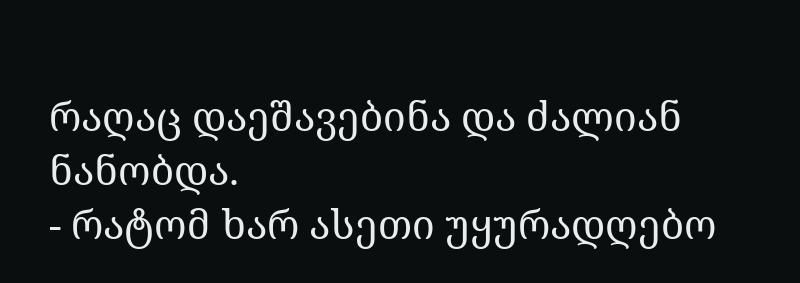რაღაც დაეშავებინა და ძალიან ნანობდა.
- რატომ ხარ ასეთი უყურადღებო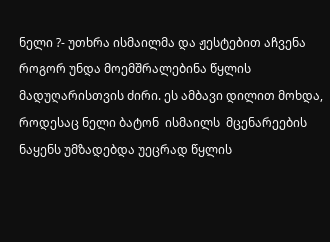ნელი ?- უთხრა ისმაილმა და ჟესტებით აჩვენა როგორ უნდა მოემშრალებინა წყლის მადუღარისთვის ძირი. ეს ამბავი დილით მოხდა, როდესაც ნელი ბატონ  ისმაილს  მცენარეების ნაყენს უმზადებდა უეცრად წყლის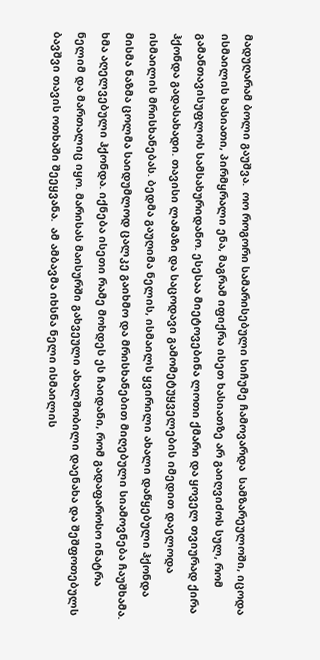მადუღარამ ბოლი გაუშვა.  ოო როგორი სამარისებული სიჩუმე ჩამოვარდა  სამზარეულოში, იცოდა ისმაილის ხასიათი, პირმყრალი ენა, მაგრამ იფიქრა ისეთ ხასიათზე არ გაიღვიძოს სულ, რომ გამანთავისუფლოს სამსახურიდანო. ესესაა მიეტოვებინა ლოთი ქმარი და ყოველ თვიურად ქირა  ჰქონდა გადასახადი. თავისი ლამაზი და საცოდავი გამომეტუყველების იმედით დაელოდა  ისმაილის მრისხანებას. ბედმა გაუღიმა ნელის, ისმაილს ყვირილი ახალი დაწყებული ჰქონდა მისმა ნაზმა ცოლმა საიდუმლოდ ცალკე გაიხმო და მრისხანებით მიღებული სიამოვნება ჩაუშხამა. ხმა აღელვებული ჰქონდა. იქნება ისეთი რამე მოხდეს ეს ჩაიდანი, რომ გადაფაროსო ინატრა ნელიმ და მართალიც იყო. მარისას მაისურში გახვეული ახალშობილი დაენახა და შეშფოთებულს ბავშვი თავის ოთხაში შეეყვანა.  ამ ამბავმა იხსნა ნელი ისმაილის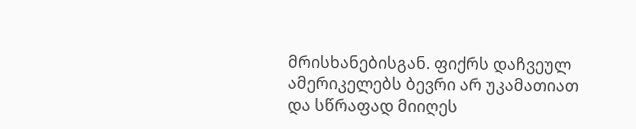მრისხანებისგან. ფიქრს დაჩვეულ ამერიკელებს ბევრი არ უკამათიათ და სწრაფად მიიღეს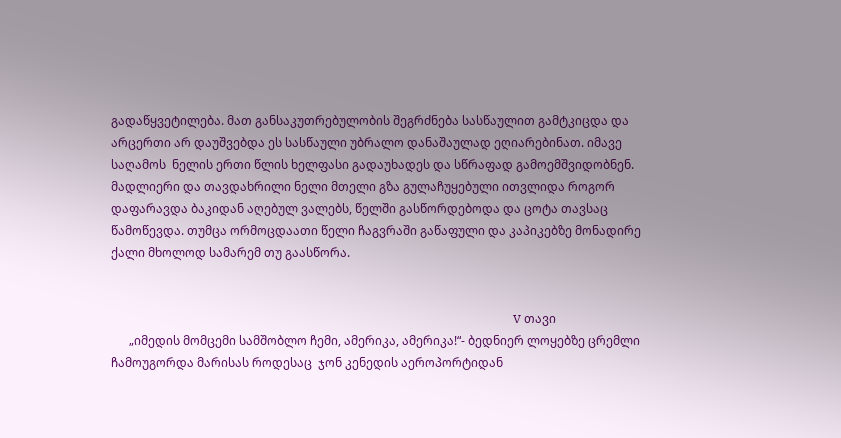გადაწყვეტილება. მათ განსაკუთრებულობის შეგრძნება სასწაულით გამტკიცდა და არცერთი არ დაუშვებდა ეს სასწაული უბრალო დანაშაულად ეღიარებინათ. იმავე საღამოს  ნელის ერთი წლის ხელფასი გადაუხადეს და სწრაფად გამოემშვიდობნენ.  მადლიერი და თავდახრილი ნელი მთელი გზა გულაჩუყებული ითვლიდა როგორ დაფარავდა ბაკიდან აღებულ ვალებს, წელში გასწორდებოდა და ცოტა თავსაც წამოწევდა. თუმცა ორმოცდაათი წელი ჩაგვრაში გაწაფული და კაპიკებზე მონადირე ქალი მხოლოდ სამარემ თუ გაასწორა.


                                                                                                                                      V თავი
      „იმედის მომცემი სამშობლო ჩემი, ამერიკა, ამერიკა!“- ბედნიერ ლოყებზე ცრემლი ჩამოუგორდა მარისას როდესაც  ჯონ კენედის აეროპორტიდან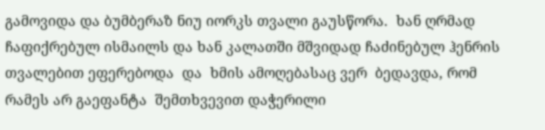გამოვიდა და ბუმბერაზ ნიუ იორკს თვალი გაუსწორა.  ხან ღრმად ჩაფიქრებულ ისმაილს და ხან კალათში მშვიდად ჩაძინებულ ჰენრის თვალებით ეფერებოდა  და  ხმის ამოღებასაც ვერ  ბედავდა, რომ რამეს არ გაეფანტა  შემთხვევით დაჭერილი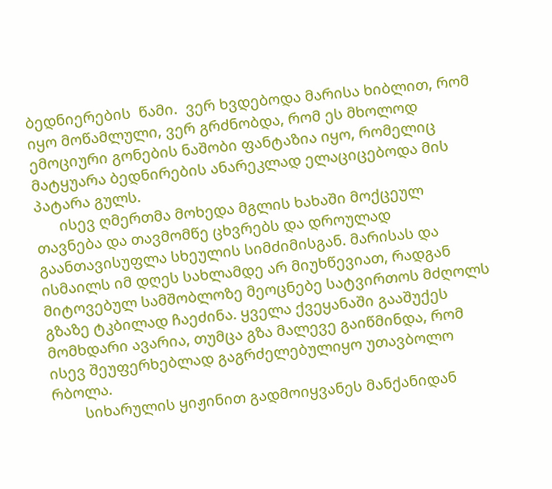ბედნიერების  წამი.  ვერ ხვდებოდა მარისა ხიბლით, რომ იყო მოწამლული, ვერ გრძნობდა, რომ ეს მხოლოდ ემოციური გონების ნაშობი ფანტაზია იყო, რომელიც  მატყუარა ბედნირების ანარეკლად ელაციცებოდა მის პატარა გულს.
      ისევ ღმერთმა მოხედა მგლის ხახაში მოქცეულ თავნება და თავმომწე ცხვრებს და დროულად გაანთავისუფლა სხეულის სიმძიმისგან. მარისას და ისმაილს იმ დღეს სახლამდე არ მიუხწევიათ, რადგან მიტოვებულ სამშობლოზე მეოცნებე სატვირთოს მძღოლს გზაზე ტკბილად ჩაეძინა. ყველა ქვეყანაში გააშუქეს მომხდარი ავარია, თუმცა გზა მალევე გაიწმინდა, რომ ისევ შეუფერხებლად გაგრძელებულიყო უთავბოლო რბოლა.
        სიხარულის ყიჟინით გადმოიყვანეს მანქანიდან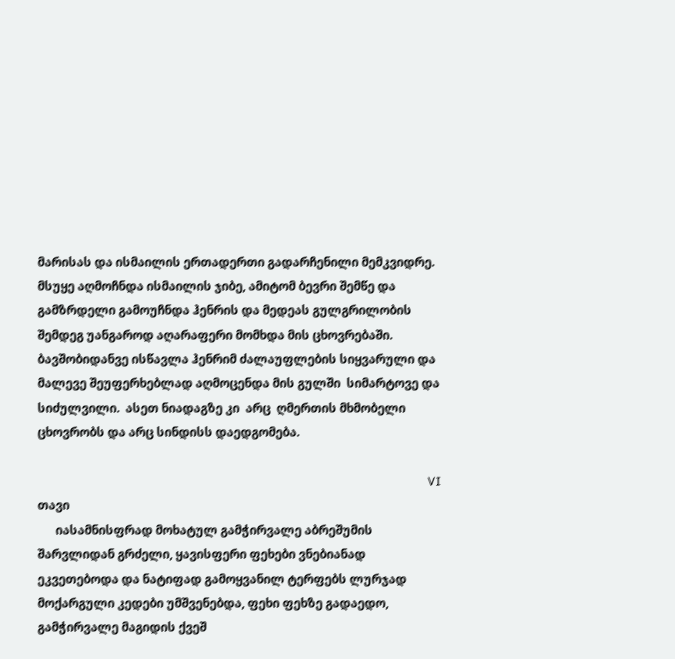მარისას და ისმაილის ერთადერთი გადარჩენილი მემკვიდრე. მსუყე აღმოჩნდა ისმაილის ჯიბე, ამიტომ ბევრი შემწე და გამზრდელი გამოუჩნდა ჰენრის და მედეას გულგრილობის შემდეგ უანგაროდ აღარაფერი მომხდა მის ცხოვრებაში. ბავშობიდანვე ისწავლა ჰენრიმ ძალაუფლების სიყვარული და მალევე შეუფერხებლად აღმოცენდა მის გულში  სიმარტოვე და სიძულვილი.  ასეთ ნიადაგზე კი  არც  ღმერთის მხმობელი ცხოვრობს და არც სინდისს დაედგომება.

                                                                                                                                  VI თავი
      იასამნისფრად მოხატულ გამჭირვალე აბრეშუმის შარვლიდან გრძელი, ყავისფერი ფეხები ვნებიანად ეკვეთებოდა და ნატიფად გამოყვანილ ტერფებს ლურჯად მოქარგული კედები უმშვენებდა, ფეხი ფეხზე გადაედო, გამჭირვალე მაგიდის ქვეშ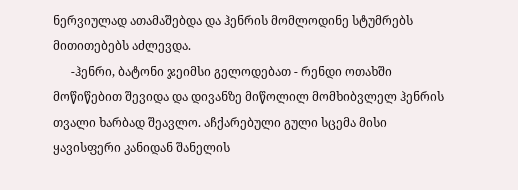ნერვიულად ათამაშებდა და ჰენრის მომლოდინე სტუმრებს მითითებებს აძლევდა.
      -ჰენრი, ბატონი ჯეიმსი გელოდებათ - რენდი ოთახში მოწიწებით შევიდა და დივანზე მიწოლილ მომხიბვლელ ჰენრის თვალი ხარბად შეავლო. აჩქარებული გული სცემა მისი ყავისფერი კანიდან შანელის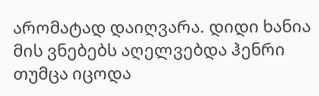არომატად დაიღვარა. დიდი ხანია მის ვნებებს აღელვებდა ჰენრი თუმცა იცოდა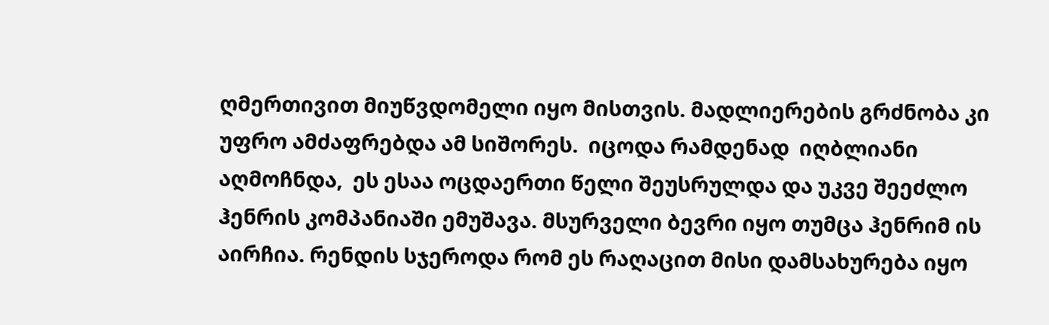ღმერთივით მიუწვდომელი იყო მისთვის. მადლიერების გრძნობა კი  უფრო ამძაფრებდა ამ სიშორეს.  იცოდა რამდენად  იღბლიანი აღმოჩნდა,  ეს ესაა ოცდაერთი წელი შეუსრულდა და უკვე შეეძლო ჰენრის კომპანიაში ემუშავა. მსურველი ბევრი იყო თუმცა ჰენრიმ ის აირჩია. რენდის სჯეროდა რომ ეს რაღაცით მისი დამსახურება იყო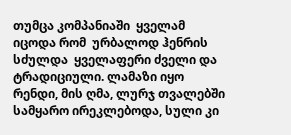თუმცა კომპანიაში  ყველამ იცოდა რომ  ურბალოდ ჰენრის სძულდა  ყველაფერი ძველი და ტრადიციული. ლამაზი იყო რენდი, მის ღმა, ლურჯ თვალებში სამყარო ირეკლებოდა, სული კი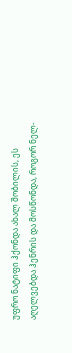უფრო ნატიფი ჰქონდა ახალ შობილის, ეს აღელვებდა ჰენრის და მოსწონდა, როგორ ნელ-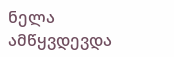ნელა ამწყვდევდა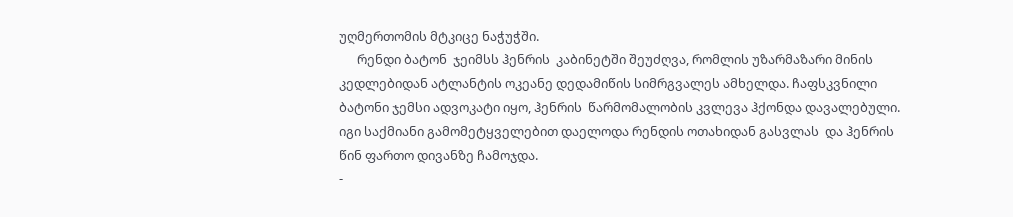უღმერთომის მტკიცე ნაჭუჭში.
      რენდი ბატონ  ჯეიმსს ჰენრის  კაბინეტში შეუძღვა, რომლის უზარმაზარი მინის კედლებიდან ატლანტის ოკეანე დედამიწის სიმრგვალეს ამხელდა. ჩაფსკვნილი ბატონი ჯემსი ადვოკატი იყო, ჰენრის  წარმომალობის კვლევა ჰქონდა დავალებული. იგი საქმიანი გამომეტყველებით დაელოდა რენდის ოთახიდან გასვლას  და ჰენრის წინ ფართო დივანზე ჩამოჯდა.
-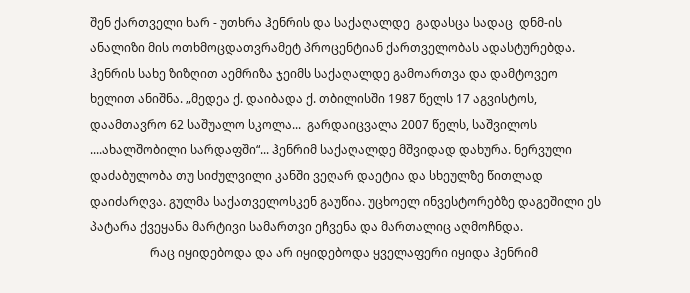შენ ქართველი ხარ - უთხრა ჰენრის და საქაღალდე  გადასცა სადაც  დნმ-ის ანალიზი მის ოთხმოცდათვრამეტ პროცენტიან ქართველობას ადასტურებდა. ჰენრის სახე ზიზღით აემრიზა ჯეიმს საქაღალდე გამოართვა და დამტოვეო ხელით ანიშნა. „მედეა ქ. დაიბადა ქ. თბილისში 1987 წელს 17 აგვისტოს, დაამთავრო 62 საშუალო სკოლა...  გარდაიცვალა 2007 წელს, საშვილოს ....ახალშობილი სარდაფში“... ჰენრიმ საქაღალდე მშვიდად დახურა. ნერვული დაძაბულობა თუ სიძულვილი კანში ვეღარ დაეტია და სხეულზე წითლად დაიძარღვა. გულმა საქათველოსკენ გაუწია. უცხოელ ინვესტორებზე დაგეშილი ეს პატარა ქვეყანა მარტივი სამართვი ეჩვენა და მართალიც აღმოჩნდა.
                    რაც იყიდებოდა და არ იყიდებოდა ყველაფერი იყიდა ჰენრიმ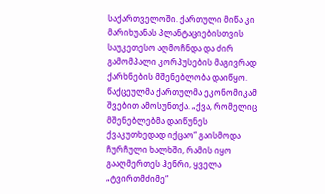საქართველოში. ქართული მიწა კი მარიხუანას პლანტაციებისთვის საუკეთესო აღმოჩნდა და ძირ გამომპალი კორპუსების მაგივრად ქარხნების მშენებლობა დაიწყო.  წაქცეულმა ქართულმა ეკონომიკამ შვებით ამოსუნთქა. „ქვა, რომელიც მშენებლებმა დაიწუნეს ქვაკუთხედად იქცაო“ გაისმოდა ჩურჩული ხალხში, რამის იყო გააღმერთეს ჰენრი, ყველა „ტვირთმძიმე“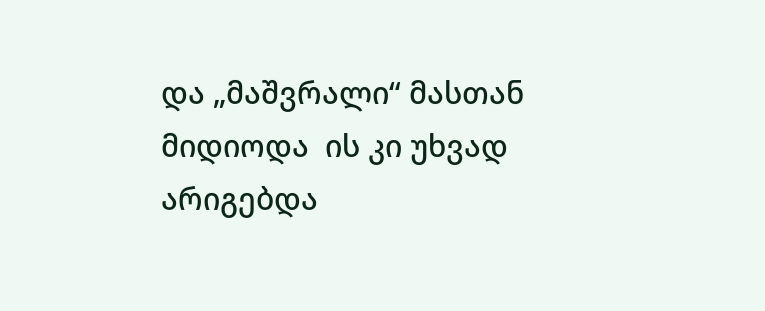და „მაშვრალი“ მასთან მიდიოდა  ის კი უხვად არიგებდა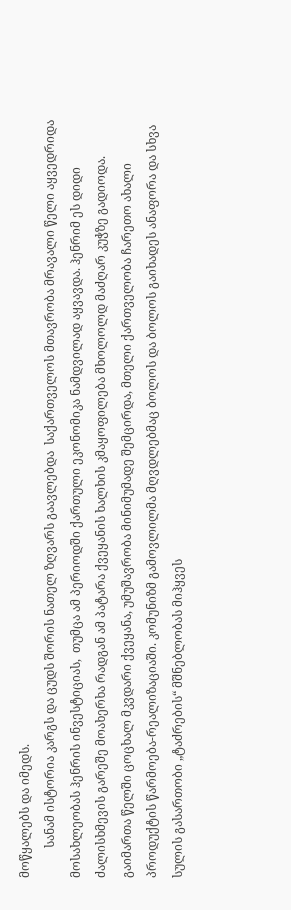მოწყალებს და იმედს.
          სანამ ისტორია კარგს და ცუდს შორის ნათელ ზღვარს გაავლებდა  საქართველოს მთავრობა მრავალი წელი აყვედრიდა მოსახლეობას ჰენრის ინვესტიციას,  თუმცა ამ პერიოდში ქართული ეკონომიკა ნამდვილად აყვავდა. ჰენრიმ ეს დიდი ძალისხმევის გარეშე მოახერხა რადგან ამ პატარა ქვეყანის ხალხის კმაყოფილება მხოლოლდ მაძღარ კუჭზე გადიოდა. გაიმართა წელში ცოცხალ მკვდარი ქვეყანა, უმუშავრობა მინიმუმადე შემცირდა, მთელი ქართველობა ჩარეთო ახალი პროდუქტის წარმოება-რეალიზაციაში. კომუნიზმ გამოვლილმა მღვდლებმაც ბოლოს და ბოლოს გაიხადეს ანაფორა და სხვა სულის გასართობი „ტაძრების“ მშნებლობას მიჰყვეს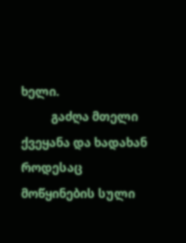ხელი.
          გაძღა მთელი ქვეყანა და ხადახან როდესაც  მოწყინების სული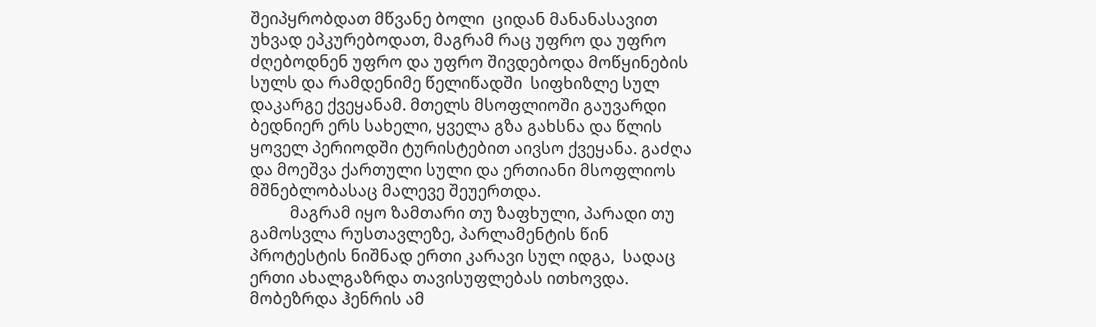შეიპყრობდათ მწვანე ბოლი  ციდან მანანასავით უხვად ეპკურებოდათ, მაგრამ რაც უფრო და უფრო ძღებოდნენ უფრო და უფრო შივდებოდა მოწყინების სულს და რამდენიმე წელიწადში  სიფხიზლე სულ დაკარგე ქვეყანამ. მთელს მსოფლიოში გაუვარდი ბედნიერ ერს სახელი, ყველა გზა გახსნა და წლის ყოველ პერიოდში ტურისტებით აივსო ქვეყანა. გაძღა და მოეშვა ქართული სული და ერთიანი მსოფლიოს მშნებლობასაც მალევე შეუერთდა.
          მაგრამ იყო ზამთარი თუ ზაფხული, პარადი თუ გამოსვლა რუსთავლეზე, პარლამენტის წინ პროტესტის ნიშნად ერთი კარავი სულ იდგა,  სადაც ერთი ახალგაზრდა თავისუფლებას ითხოვდა. მობეზრდა ჰენრის ამ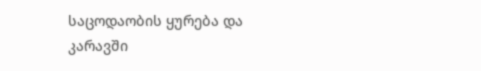საცოდაობის ყურება და კარავში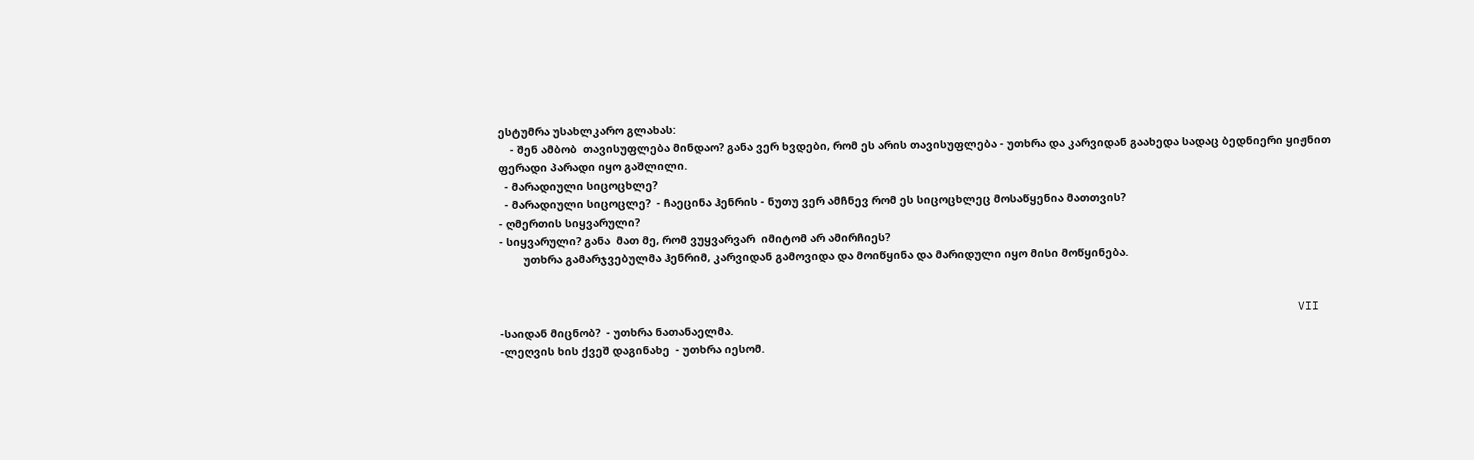ესტუმრა უსახლკარო გლახას:
    - შენ ამბობ  თავისუფლება მინდაო? განა ვერ ხვდები, რომ ეს არის თავისუფლება - უთხრა და კარვიდან გაახედა სადაც ბედნიერი ყიჟნით ფერადი პარადი იყო გაშლილი.
  - მარადიული სიცოცხლე?
  - მარადიული სიცოცლე?  - ჩაეცინა ჰენრის - ნუთუ ვერ ამჩნევ რომ ეს სიცოცხლეც მოსაწყენია მათთვის?
- ღმერთის სიყვარული?
- სიყვარული? განა  მათ მე, რომ ვუყვარვარ  იმიტომ არ ამირჩიეს?
        უთხრა გამარჯვებულმა ჰენრიმ, კარვიდან გამოვიდა და მოიწყინა და მარიდული იყო მისი მოწყინება.


                                                                                                                  VII
-საიდან მიცნობ?  - უთხრა ნათანაელმა.
-ლეღვის ხის ქვეშ დაგინახე  - უთხრა იესომ.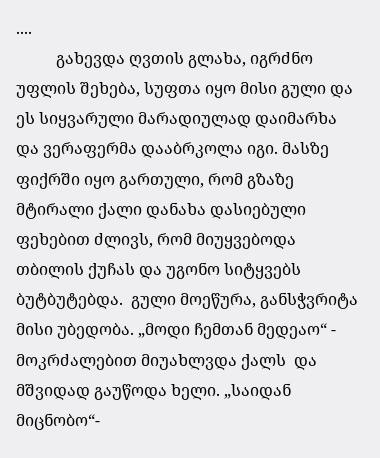....
          გახევდა ღვთის გლახა, იგრძნო უფლის შეხება, სუფთა იყო მისი გული და ეს სიყვარული მარადიულად დაიმარხა  და ვერაფერმა დააბრკოლა იგი. მასზე ფიქრში იყო გართული, რომ გზაზე მტირალი ქალი დანახა დასიებული ფეხებით ძლივს, რომ მიუყვებოდა თბილის ქუჩას და უგონო სიტყვებს ბუტბუტებდა.  გული მოეწურა, განსჭვრიტა მისი უბედობა. „მოდი ჩემთან მედეაო“ - მოკრძალებით მიუახლვდა ქალს  და მშვიდად გაუწოდა ხელი. „საიდან მიცნობო“-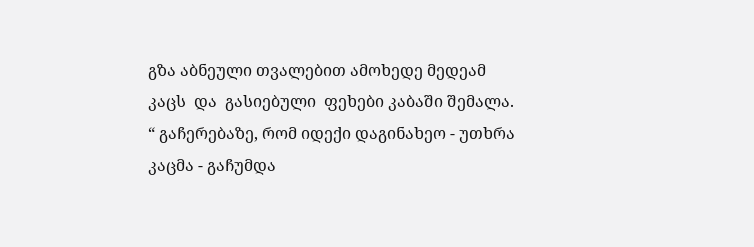გზა აბნეული თვალებით ამოხედე მედეამ კაცს  და  გასიებული  ფეხები კაბაში შემალა. “ გაჩერებაზე, რომ იდექი დაგინახეო - უთხრა კაცმა - გაჩუმდა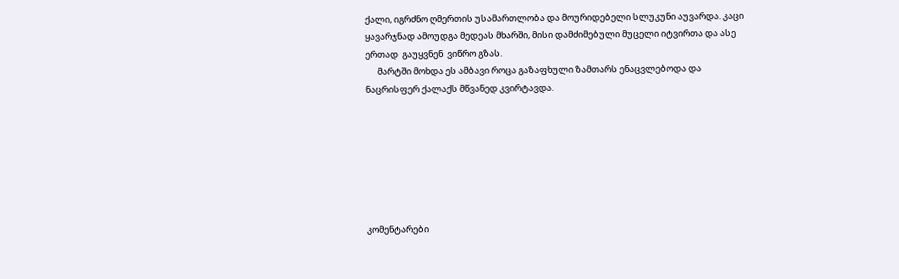ქალი, იგრძნო ღმერთის უსამართლობა და მოურიდებელი სლუკუნი აუვარდა. კაცი ყავარჯნად ამოუდგა მედეას მხარში, მისი დამძიმებული მუცელი იტვირთა და ასე ერთად  გაუყვნენ  ვიწრო გზას.
      მარტში მოხდა ეს ამბავი როცა გაზაფხული ზამთარს ენაცვლებოდა და  ნაცრისფერ ქალაქს მწვანედ კვირტავდა.







კომენტარები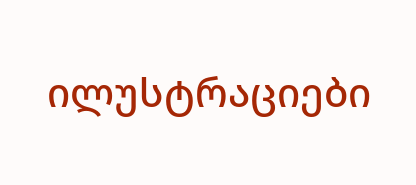ილუსტრაციები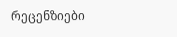რეცენზიები